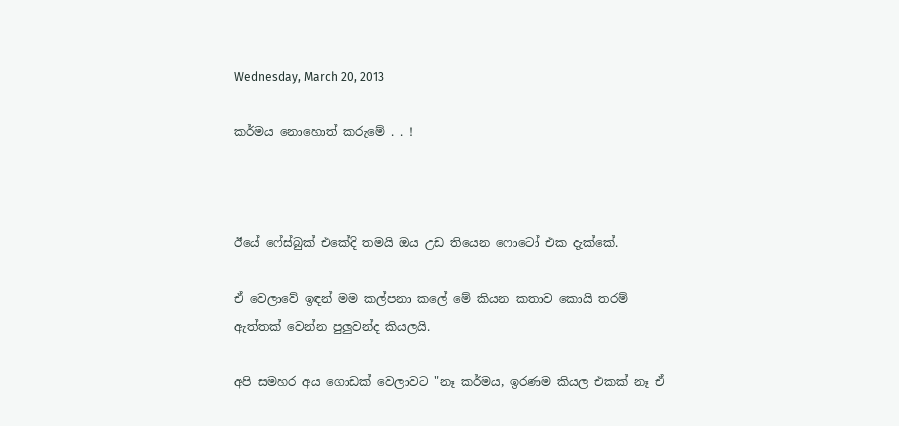Wednesday, March 20, 2013

කර්මය නොහොත් කරුමේ . . !



ඊයේ ෆේස්බුක් එකේදි තමයි ඔය උඩ තියෙන ෆොටෝ එක දැක්කේ.

ඒ වෙලාවේ ඉඳන් මම කල්පනා කලේ මේ කියන කතාව කොයි තරම් ඇත්තක් වෙන්න පුලුවන්ද කියලයි.

අපි සමහර අය ගොඩක් වෙලාවට "නෑ කර්මය, ඉරණම කියල එකක් නෑ ඒ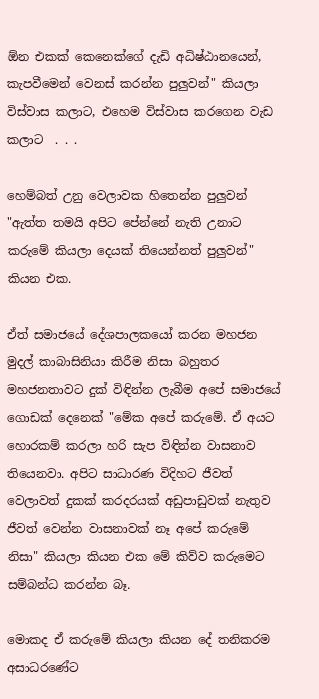ඕන එකක් කෙනෙක්ගේ දැඩි අධිෂ්ඨානයෙන්, කැපවීමෙන් වෙනස් කරන්න පුලුවන්" කියලා විස්වාස කලාට, එහෙම විස්වාස කරගෙන වැඩ කලාට  . . .

හෙම්බත් උනු වෙලාවක හිතෙන්න පුලුවන් "ඇත්ත තමයි අපිට පේන්නේ නැති උනාට කරුමේ කියලා දෙයක් තියෙන්නත් පුලුවන්" කියන එක.

ඒත් සමාජයේ දේශපාලකයෝ කරන මහජන මුදල් කාබාසිනියා කිරීම නිසා බහුතර මහජනතාවට දුක් විඳින්න ලැබීම අපේ සමාජයේ ගොඩක් දෙනෙක් "මේක අපේ කරුමේ. ඒ අයට හොරකම් කරලා හරි සැප විඳින්න වාසනාව තියෙනවා. අපිට සාධාරණ විදිහට ජීවත් වෙලාවත් දුකක් කරදරයක් අඩුපාඩුවක් නැතුව ජීවත් වෙන්න වාසනාවක් නෑ අපේ කරුමේ නිසා" කියලා කියන එක මේ කිව්ව කරුමෙට සම්බන්ධ කරන්න බෑ.

මොකද ඒ කරුමේ කියලා කියන දේ තනිකරම අසාධරණේට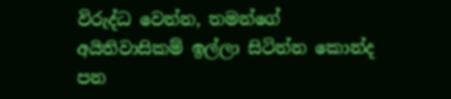විරුද්ධ වෙන්න, තමන්ගේ අයිතිවාසිකම් ඉල්ලා සිටින්න කොන්ද පන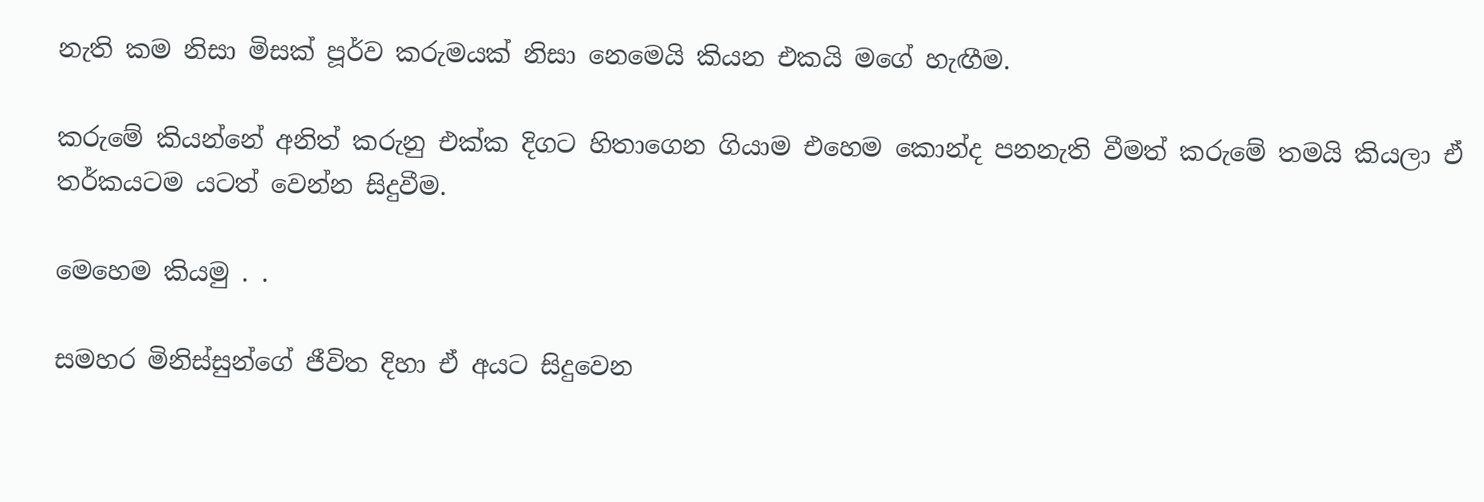නැති කම නිසා මිසක් පූර්ව කරුමයක් නිසා නෙමෙයි කියන එකයි මගේ හැඟීම.

කරුමේ කියන්නේ අනිත් කරුනු එක්ක දිගට හිතාගෙන ගියාම එහෙම කොන්ද පනනැති වීමත් කරුමේ තමයි කියලා ඒ තර්කයටම යටත් වෙන්න සිදුවීම.

මෙහෙම කියමු . .

සමහර මිනිස්සුන්ගේ ජීවිත දිහා ඒ අයට සිදුවෙන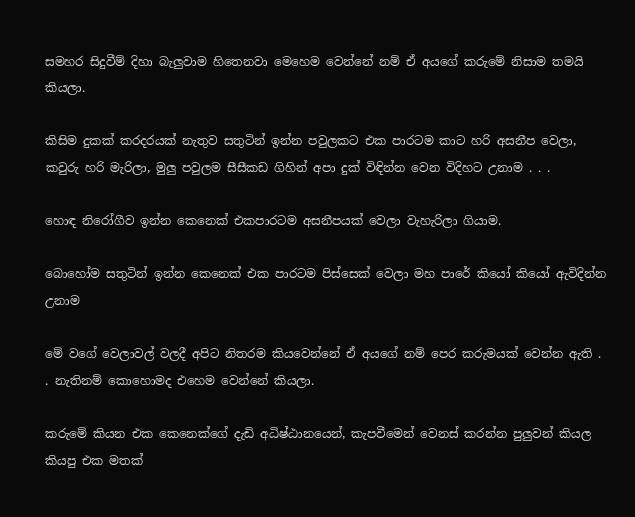සමහර සිදුවීම් දිහා බැලුවාම හිතෙනවා මෙහෙම වෙන්නේ නම් ඒ අයගේ කරුමේ නිසාම තමයි කියලා.

කිසිම දුකක් කරදරයක් නැතුව සතුටින් ඉන්න පවුලකට එක පාරටම කාට හරි අසනීප වෙලා, කවුරු හරි මැරිලා, මුලු පවුලම සීසීකඩ ගිහින් අපා දුක් විඳින්න වෙන විදිහට උනාම . . .

හොඳ නිරෝගීව ඉන්න කෙනෙක් එකපාරටම අසනීපයක් වෙලා වැහැරිලා ගියාම.

බොහෝම සතුටින් ඉන්න කෙනෙක් එක පාරටම පිස්සෙක් වෙලා මහ පාරේ කියෝ කියෝ ඇවිදින්න උනාම

මේ වගේ වෙලාවල් වලදී අපිට නිතරම කියවෙන්නේ ඒ අයගේ නම් පෙර කරුමයක් වෙන්න ඇති . . නැතිනම් කොහොමද එහෙම වෙන්නේ කියලා.

කරුමේ කියන එක කෙනෙක්ගේ දැඩි අධිෂ්ඨානයෙන්, කැපවීමෙන් වෙනස් කරන්න පුලුවන් කියල කියපු එක මතක්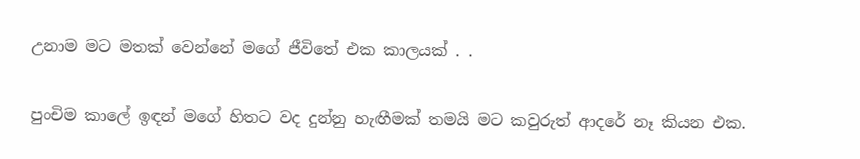උනාම මට මතක් වෙන්නේ මගේ ජීවිතේ එක කාලයක් . .

පුංචිම කාලේ ඉඳන් මගේ හිතට වද දුන්නු හැඟීමක් තමයි මට කවුරුත් ආදරේ නෑ කියන එක.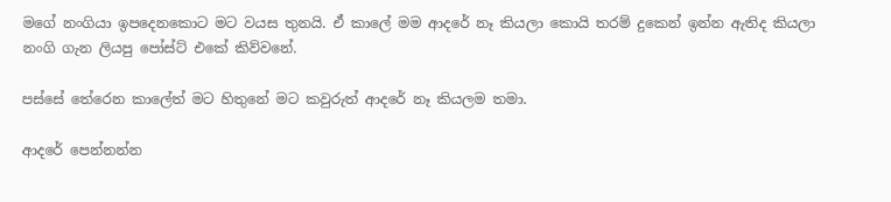මගේ නංගියා ඉපදෙනකොට මට වයස තුනයි. ඒ කාලේ මම ආදරේ නෑ කියලා කොයි තරම් දුකෙන් ඉන්න ඇතිද කියලා නංගි ගැන ලියපු පෝස්ට් එකේ කිව්වනේ.

පස්සේ තේරෙන කාලේත් මට හිතුනේ මට කවුරුත් ආදරේ නෑ කියලම තමා.

ආදරේ පෙන්නන්න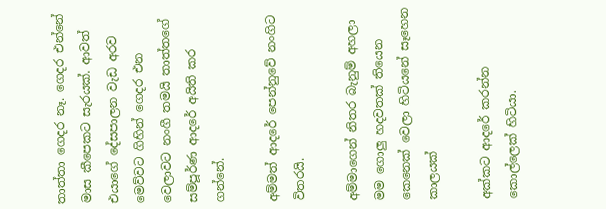තාත්තා ගෙදර නෑ. ගෙදර එන්නේ මාස කීපෙකට සැරයක්. ආවත් එයාගේ දේසපාලන වැඩ අරව මෙව්වට ගිහින් ගෙදර එන වෙලාවට නංගී තමයි තාත්තගේ සම්පූර්ණ ආදරේ අයිති කර ගන්නේ.

අම්මත් ආදරේ පෙන්නුවේ නංගිට විතරයි.

අම්මාගෙන් නිතර බැනුම් අහලා මම ගොලු හදවතක් තියෙන කෙනෙක් වෙලා හිටියනේ සෑහෙන කාලයක්

අක්කට ආදරේ කරන්න කොල්ලෙක් හිටියා.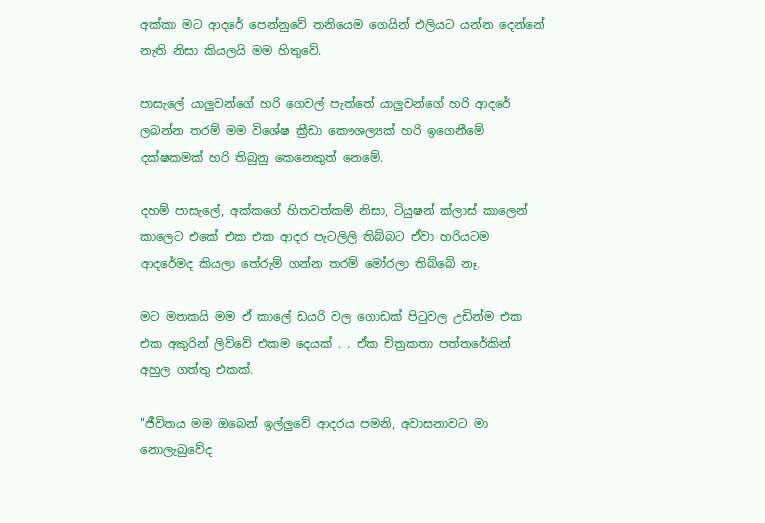අක්කා මට ආදරේ පෙන්නුවේ තනියෙම ගෙයින් එලියට යන්න දෙන්නේ නැති නිසා කියලයි මම හිතුවේ.

පාසැලේ යාලුවන්ගේ හරි ගෙවල් පැත්තේ යාලුවන්ගේ හරි ආදරේ ලබන්න තරම් මම විශේෂ ක්‍රීඩා කෞශල්‍යක් හරි ඉගෙනීමේ දක්ෂකමක් හරි තිබුනු කෙනෙකුත් නෙමේ.

දහම් පාසැලේ, අක්කගේ හිතවත්කම් නිසා, ටියුෂන් ක්ලාස් කාලෙන් කාලෙට එකේ එක එක ආදර පැටලිලි තිබ්බට ඒවා හරියටම ආදරේමද කියලා තේරුම් ගන්න තරම් මෝරලා තිබ්බේ නෑ.

මට මතකයි මම ඒ කාලේ ඩයරි වල ගොඩක් පිටුවල උඩින්ම එක එක අකුරින් ලිව්වේ එකම දෙයක් . . ඒක චිත්‍රකතා පත්තරේකින් අහුල ගත්තු එකක්.

"ජීවිතය මම ඔබෙන් ඉල්ලුවේ ආදරය පමනි, අවාසනාවට මා නොලැබුවේද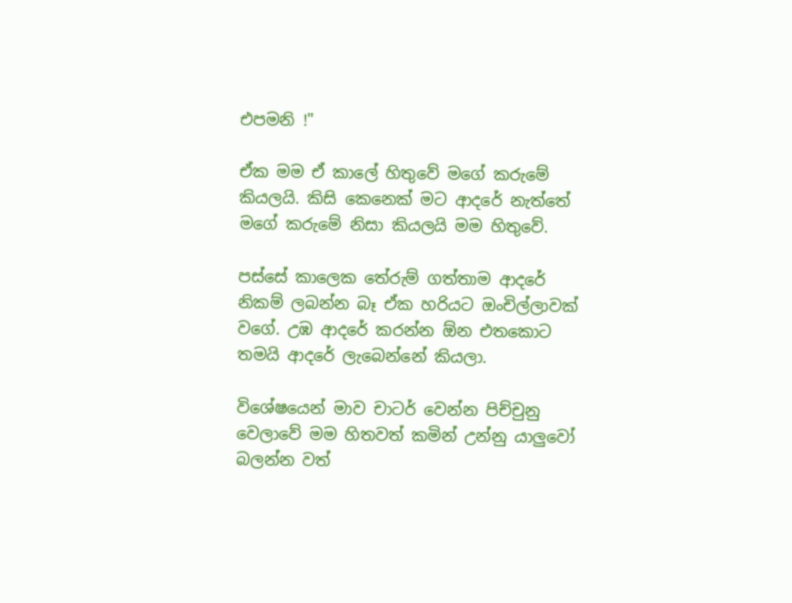එපමනි !"

ඒක මම ඒ කාලේ හිතුවේ මගේ කරුමේ කියලයි. කිසි කෙනෙක් මට ආදරේ නැත්තේ මගේ කරුමේ නිසා කියලයි මම හිතුවේ.

පස්සේ කාලෙක තේරුම් ගත්තාම ආදරේ නිකම් ලබන්න බෑ ඒක හරියට ඔංචිල්ලාවක් වගේ. උඹ ආදරේ කරන්න ඕන එතකොට තමයි ආදරේ ලැබෙන්නේ කියලා.

විශේෂයෙන් මාව චාටර් වෙන්න පිච්චුනු වෙලාවේ මම හිතවත් කමින් උන්නු යාලුවෝ බලන්න වත්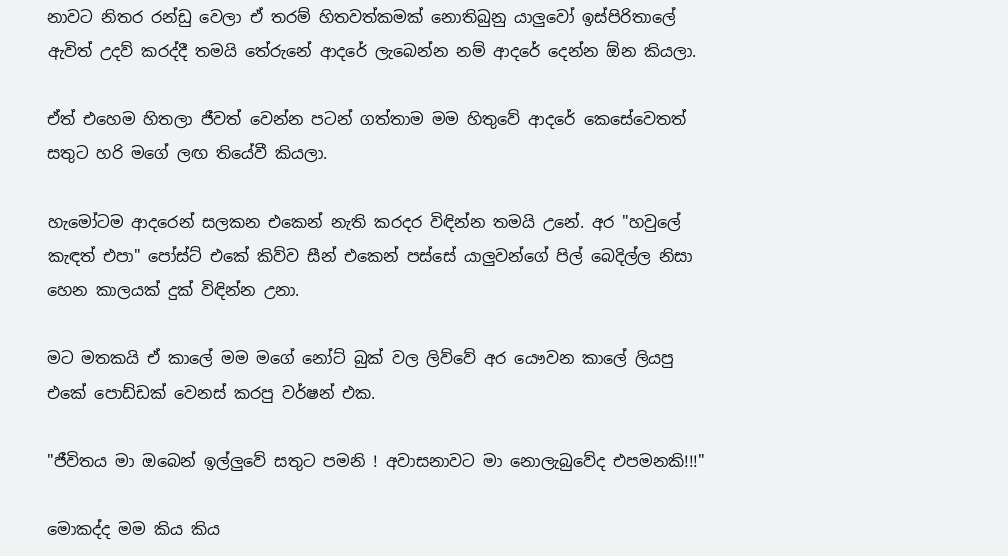නාවට නිතර රන්ඩු වෙලා ඒ තරම් හිතවත්කමක් නොතිබුනු යාලුවෝ ඉස්පිරිතාලේ ඇවිත් උදව් කරද්දී තමයි තේරුනේ ආදරේ ලැබෙන්න නම් ආදරේ දෙන්න ඕන කියලා.

ඒත් එහෙම හිතලා ජීවත් වෙන්න පටන් ගත්තාම මම හිතුවේ ආදරේ කෙසේවෙතත් සතුට හරි මගේ ලඟ තියේවී කියලා.

හැමෝටම ආදරෙන් සලකන එකෙන් නැති කරදර විඳින්න තමයි උනේ. අර "හවුලේ කැඳත් එපා" පෝස්ට් එකේ කිව්ව සීන් එකෙන් පස්සේ යාලුවන්ගේ පිල් බෙදිල්ල නිසා හෙන කාලයක් දුක් විඳින්න උනා.

මට මතකයි ඒ කාලේ මම මගේ නෝට් බුක් වල ලිව්වේ අර යෞවන කාලේ ලියපු එකේ පොඩ්ඩක් වෙනස් කරපු වර්ෂන් එක.

"ජීවිතය මා ඔබෙන් ඉල්ලුවේ සතුට පමනි ! අවාසනාවට මා නොලැබුවේද එපමනකි!!!"

මොකද්ද මම කිය කිය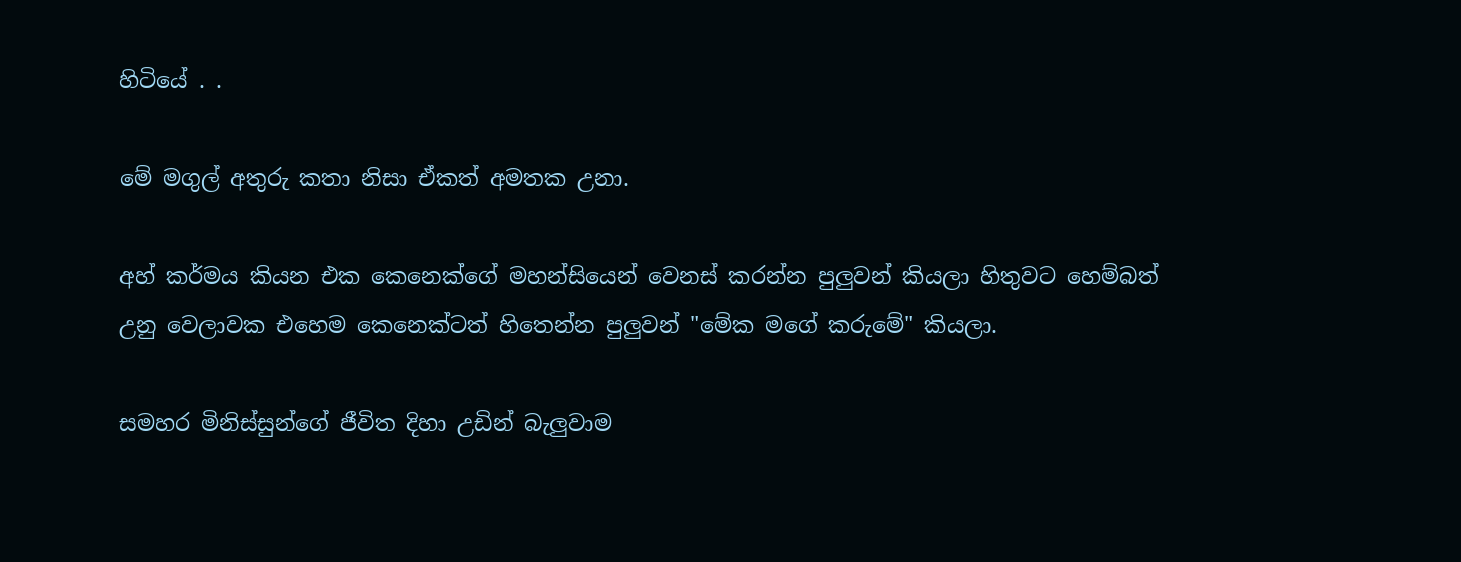හිටියේ . .

මේ මගුල් අතුරු කතා නිසා ඒකත් අමතක උනා.

අහ් කර්මය කියන එක කෙනෙක්ගේ මහන්සියෙන් වෙනස් කරන්න පුලුවන් කියලා හිතුවට හෙම්බත් උනු වෙලාවක එහෙම කෙනෙක්ටත් හිතෙන්න පුලුවන් "මේක මගේ කරුමේ" කියලා.

සමහර මිනිස්සුන්ගේ ජීවිත දිහා උඩින් බැලුවාම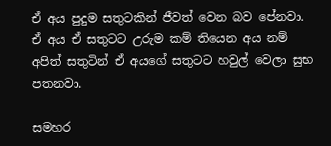ඒ අය පුදුම සතුටකින් ජීවත් වෙන බව පේනවා. ඒ අය ඒ සතුටට උරුම කම් තියෙන අය නම් අපිත් සතුටින් ඒ අයගේ සතුටට හවුල් වෙලා සුභ පතනවා.

සමහර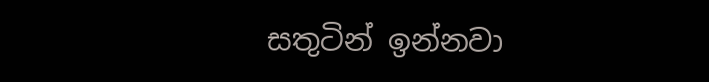සතුටින් ඉන්නවා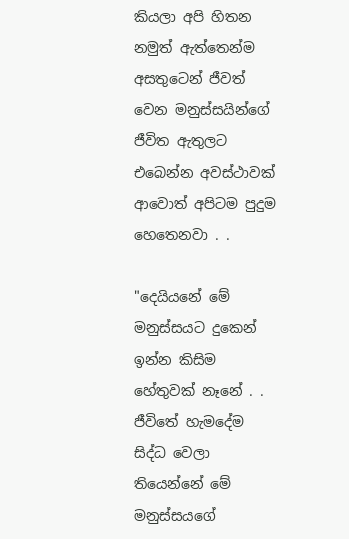කියලා අපි හිතන නමුත් ඇත්තෙන්ම අසතුටෙන් ජීවත් වෙන මනුස්සයින්ගේ ජීවිත ඇතුලට එබෙන්න අවස්ථාවක් ආවොත් අපිටම පුදුම හෙතෙනවා . .

"දෙයියනේ මේ මනුස්සයට දුකෙන් ඉන්න කිසිම හේතුවක් නෑනේ . . ජීවිතේ හැමදේම සිද්ධ වෙලා තියෙන්නේ මේ මනුස්සයගේ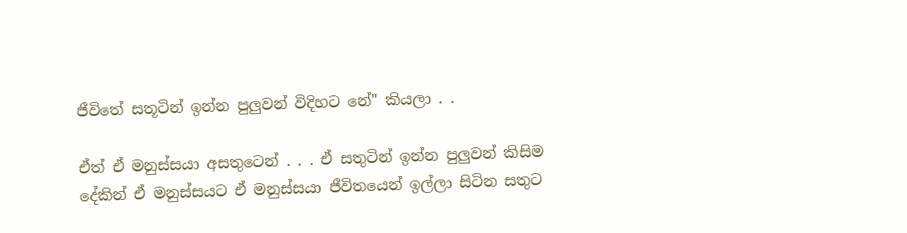ජීවිතේ සතූටින් ඉන්න පුලුවන් විදිහට නේ" කියලා . .

ඒත් ඒ මනුස්සයා අසතුටෙන් . . . ඒ සතුටින් ඉන්න පුලුවන් කිසිම දේකින් ඒ මනුස්සයට ඒ මනුස්සයා ජීවිතයෙන් ඉල්ලා සිටින සතුට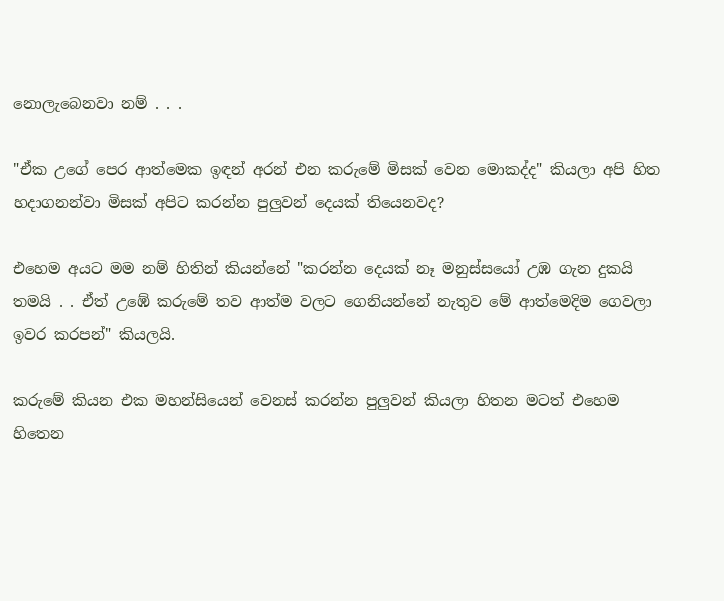නොලැබෙනවා නම් . . .

"ඒක උගේ පෙර ආත්මෙක ඉඳන් අරන් එන කරුමේ මිසක් වෙන මොකද්ද" කියලා අපි හිත හදාගනන්වා මිසක් අපිට කරන්න පුලුවන් දෙයක් තියෙනවද?

එහෙම අයට මම නම් හිතින් කියන්නේ "කරන්න දෙයක් නෑ මනුස්සයෝ උඹ ගැන දුකයි තමයි . . ඒත් උඹේ කරුමේ තව ආත්ම වලට ගෙනියන්නේ නැතුව මේ ආත්මෙදිම ගෙවලා ඉවර කරපන්" කියලයි.

කරුමේ කියන එක මහන්සියෙන් වෙනස් කරන්න පුලුවන් කියලා හිතන මටත් එහෙම හිතෙන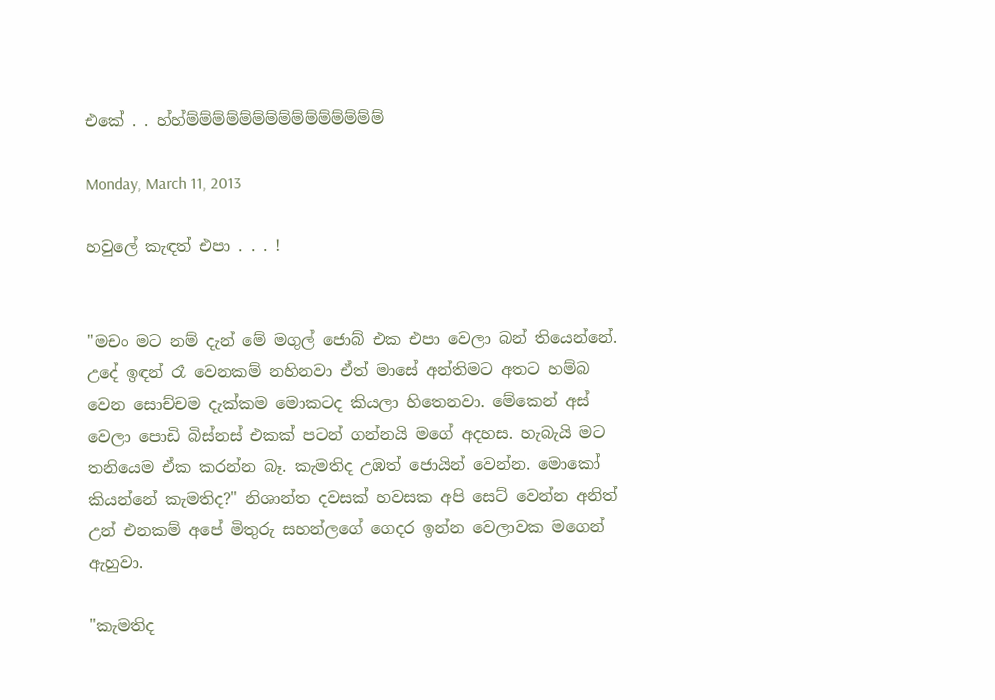එකේ . . හ්හ්ම්ම්ම්ම්ම්ම්ම්ම්ම්ම්ම්ම්ම්ම්ම්

Monday, March 11, 2013

හවුලේ කැඳත් එපා . . . !


"මචං මට නම් දැන් මේ මගුල් ජොබ් එක එපා වෙලා බන් තියෙන්නේ. උදේ ඉඳන් රෑ වෙනකම් නහිනවා ඒත් මාසේ අන්තිමට අතට හම්බ වෙන සොච්චම දැක්කම මොකටද කියලා හිතෙනවා. මේකෙන් අස් වෙලා පොඩි බිස්නස් එකක් පටන් ගන්නයි මගේ අදහස. හැබැයි මට තනියෙම ඒක කරන්න බෑ. කැමතිද උඹත් ජොයින් වෙන්න. මොකෝ කියන්නේ කැමතිද?" නිශාන්ත දවසක් හවසක අපි සෙට් වෙන්න අනිත් උන් එනකම් අපේ මිතුරු සහන්ලගේ ගෙදර ඉන්න වෙලාවක මගෙන් ඇහුවා.

"කැමතිද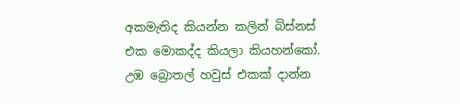අකමැතිද කියන්න කලින් බිස්නස් එක මොකද්ද කියලා කියහන්කෝ. උඹ බ්‍රොතල් හවුස් එකක් දාන්න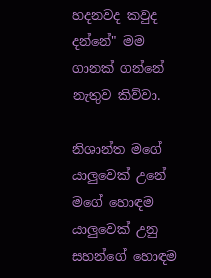හදනවද කවුද දන්නේ" මම ගානක් ගන්නේ නැතුව කිව්වා.

නිශාන්ත මගේ යාලුවෙක් උනේ මගේ හොඳම යාලුවෙක් උනු සහන්ගේ හොඳම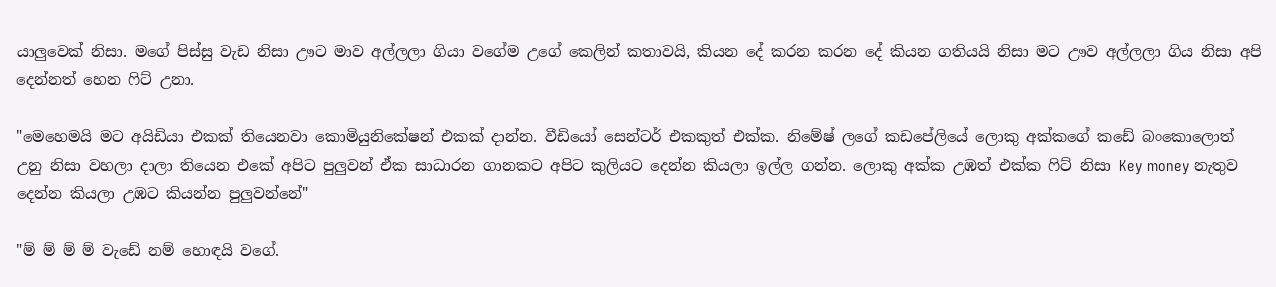යාලුවෙක් නිසා. මගේ පිස්සු වැඩ නිසා ඌට මාව අල්ලලා ගියා වගේම උගේ කෙලින් කතාවයි, කියන දේ කරන කරන දේ කියන ගතියයි නිසා මට ඌව අල්ලලා ගිය නිසා අපි දෙන්නත් හෙන ෆිට් උනා.

"මෙහෙමයි මට අයිඩියා එකක් තියෙනවා කොමියුනිකේෂන් එකක් දාන්න. වීඩියෝ සෙන්ටර් එකකුත් එක්ක. නිමේෂ් ලගේ කඩපේලියේ ලොකු අක්කගේ කඩේ බංකොලොත් උනු නිසා වහලා දාලා තියෙන එකේ අපිට පුලුවන් ඒක සාධාරන ගානකට අපිට කුලියට දෙන්න කියලා ඉල්ල ගන්න. ලොකු අක්ක උඹත් එක්ක ෆිට් නිසා Key money නැතුව දෙන්න කියලා උඹට කියන්න පුලුවන්නේ"

"ම් ම් ම් ම් වැඩේ නම් හොඳයි වගේ.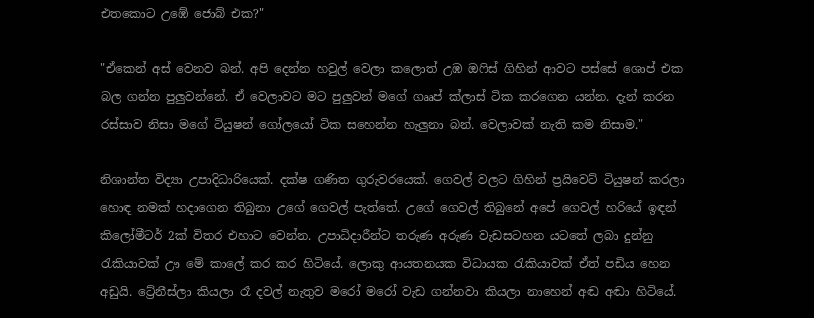එතකොට උඹේ ජොබ් එක?"

"ඒකෙන් අස් වෙනව බන්. අපි දෙන්න හවුල් වෙලා කලොත් උඹ ඔෆිස් ගිහින් ආවට පස්සේ ශොප් එක බල ගන්න පුලුවන්නේ. ඒ වෙලාවට මට පුලුවන් මගේ ගෲප් ක්ලාස් ටික කරගෙන යන්න. දැන් කරන රස්සාව නිසා මගේ ටියුෂන් ගෝලයෝ ටික සහෙන්න හැලුනා බන්. වෙලාවක් නැති කම නිසාම."

නිශාන්ත විද්‍යා උපාදිධාරියෙක්. දක්ෂ ගණිත ගුරුවරයෙක්. ගෙවල් වලට ගිහින් ප්‍රයිවෙට් ටියුෂන් කරලා හොඳ නමක් හදාගෙන තිබුනා උගේ ගෙවල් පැත්තේ. උගේ ගෙවල් තිබුනේ අපේ ගෙවල් හරියේ ඉඳන් කිලෝමීටර් 2ක් විතර එහාට වෙන්න. උපාධිදාරීන්ට තරුණ අරුණ වැඩසටහන යටතේ ලබා දුන්නු  රැකියාවක් ඌ මේ කාලේ කර කර හිටියේ. ලොකු ආයතනයක විධායක රැකියාවක් ඒත් පඩිය හෙන අඩුයි. ට්‍රේනීස්ලා කියලා රෑ දවල් නැතුව මරෝ මරෝ වැඩ ගන්නවා කියලා නාහෙන් අඬ අඬා හිටියේ.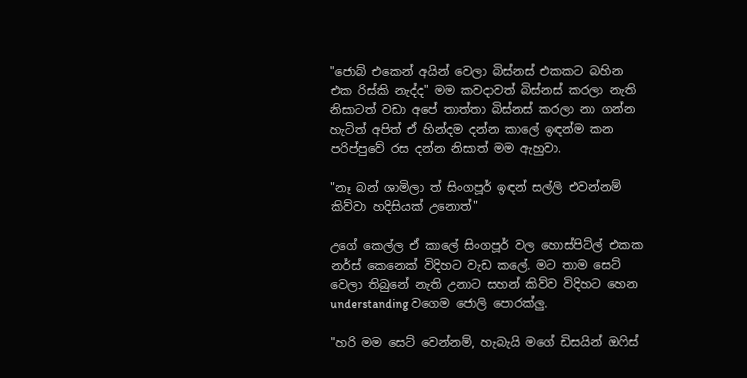"ජොබ් එකෙන් අයින් වෙලා බිස්නස් එකකට බහින එක රිස්කි නැද්ද" මම කවදාවත් බිස්නස් කරලා නැති නිසාටත් වඩා අපේ තාත්තා බිස්නස් කරලා නා ගන්න හැටිත් අපිත් ඒ හින්දම දන්න කාලේ ඉඳන්ම කන පරිප්පුවේ රස දන්න නිසාත් මම ඇහුවා.

"නෑ බන් ශාමිලා ත් සිංගපූර් ඉඳන් සල්ලි එවන්නම් කිව්වා හදිසියක් උනොත්"

උගේ කෙල්ල ඒ කාලේ සිංගපූර් වල හොස්පිට්ල් එකක නර්ස් කෙනෙක් විදිහට වැඩ කලේ. මට තාම සෙට් වෙලා තිබුනේ නැති උනාට සහන් කිව්ව විදිහට හෙන understanding වගෙම ජොලි පොරක්ලු.

"හරි මම සෙට් වෙන්නම්, හැබැයි මගේ ඩිසයින් ඔෆිස්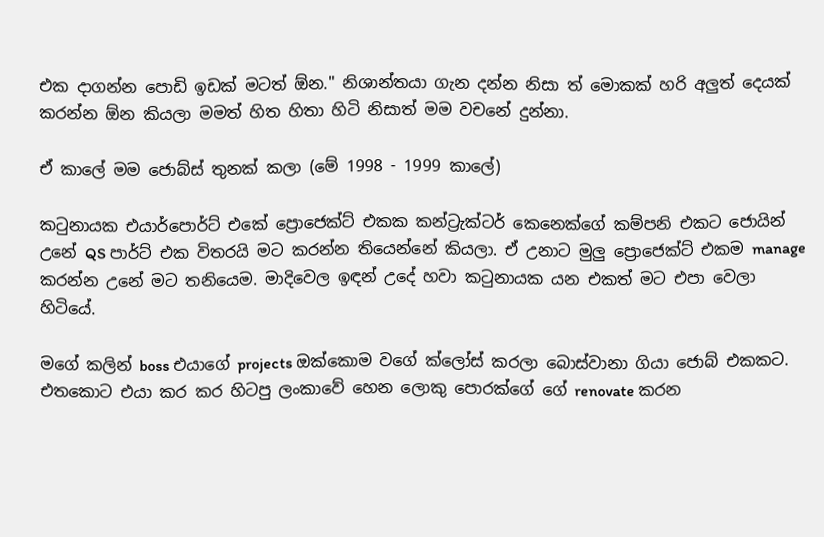එක දාගන්න පොඩි ඉඩක් මටත් ඕන." නිශාන්තයා ගැන දන්න නිසා ත් මොකක් හරි අලුත් දෙයක් කරන්න ඕන කියලා මමත් හිත හිතා හිටි නිසාත් මම වචනේ දුන්නා.

ඒ කාලේ මම ජොබ්ස් තුනක් කලා (මේ 1998 - 1999 කාලේ)

කටුනායක එයාර්පොර්ට් එකේ ප්‍රොජෙක්ට් එකක කන්ට්‍රැක්ටර් කෙනෙක්ගේ කම්පනි එකට ජොයින් උනේ QS පාර්ට් එක විතරයි මට කරන්න තියෙන්නේ කියලා. ඒ උනාට මුලු ප්‍රොජෙක්ට් එකම manage කරන්න උනේ මට තනියෙම. මාදිවෙල ඉඳන් උදේ හවා කටුනායක යන එකත් මට එපා වෙලා හිටියේ.

මගේ කලින් boss එයාගේ projects ඔක්කොම වගේ ක්ලෝස් කරලා බොස්වානා ගියා ජොබ් එකකට. එතකොට එයා කර කර හිටපු ලංකාවේ හෙන ලොකු පොරක්ගේ ගේ renovate කරන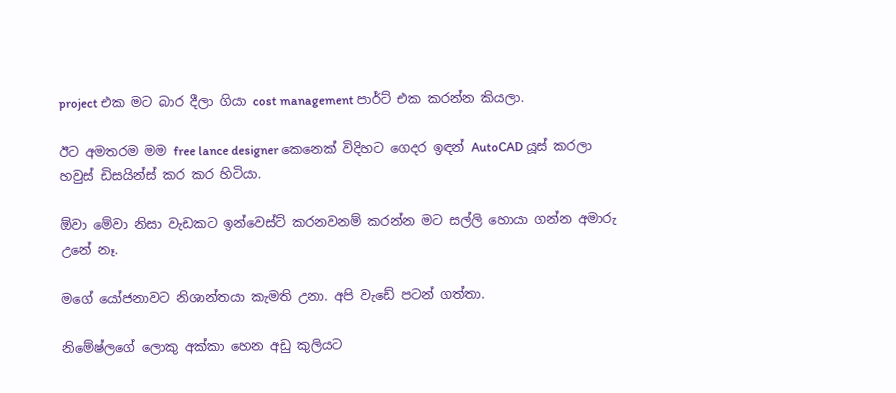project එක මට බාර දීලා ගියා cost management පාර්ට් එක කරන්න කියලා.

ඊට අමතරම මම free lance designer කෙනෙක් විදිහට ගෙදර ඉඳන් AutoCAD යූස් කරලා හවුස් ඩිසයින්ස් කර කර හිටියා.

ඕවා මේවා නිසා වැඩකට ඉන්වෙස්ට් කරනවනම් කරන්න මට සල්ලි හොයා ගන්න අමාරු උනේ නෑ.

මගේ යෝජනාවට නිශාන්තයා කැමති උනා. අපි වැඩේ පටන් ගත්තා.

නිමේෂ්ලගේ ලොකු අක්කා හෙන අඩු කුලියට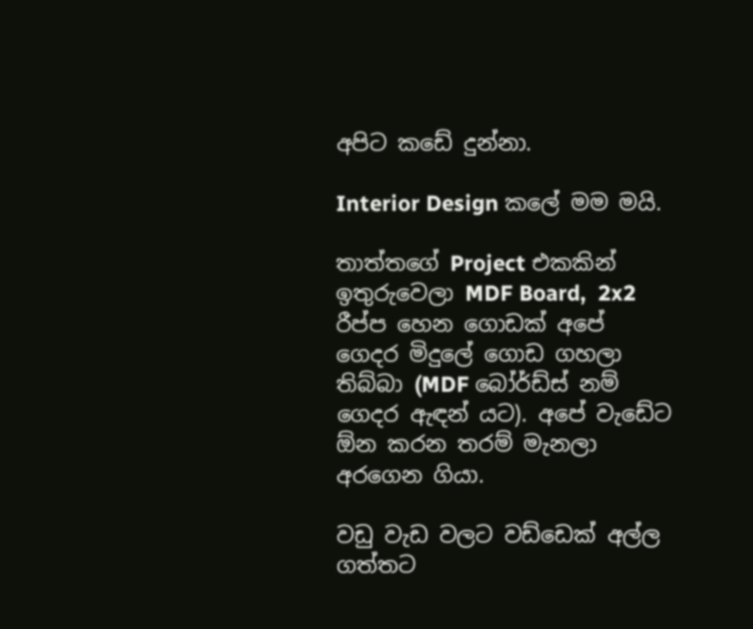අපිට කඩේ දුන්නා.

Interior Design කලේ මම මයි.

තාත්තගේ Project එකකින් ඉතුරුවෙලා MDF Board,  2x2 රීප්ප හෙන ගොඩක් අපේ ගෙදර මිදුලේ ගොඩ ගහලා තිබ්බා (MDF බෝර්ඩ්ස් නම් ගෙදර ඇඳන් යට). අපේ වැඩේට ඕන කරන තරම් මැනලා අරගෙන ගියා.

වඩු වැඩ වලට වඩ්ඩෙක් අල්ල ගත්තට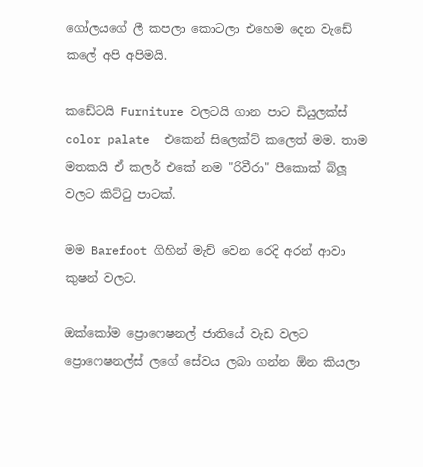ගෝලයගේ ලී කපලා කොටලා එහෙම දෙන වැඩේ කලේ අපි අපිමයි.

කඩේටයි Furniture වලටයි ගාන පාට ඩියුලක්ස් color palate  එකෙන් සිලෙක්ට් කලෙත් මම. තාම මතකයි ඒ කලර් එකේ නම "රිවීරා" පීකොක් බ්ලූ වලට කිට්ටු පාටක්.

මම Barefoot ගිහින් මැච් වෙන රෙදි අරන් ආවා කුෂන් වලට.

ඔක්කෝම ප්‍රොෆෙෂනල් ජාතියේ වැඩ වලට ප්‍රොෆෙෂනල්ස් ලගේ සේවය ලබා ගන්න ඕන කියලා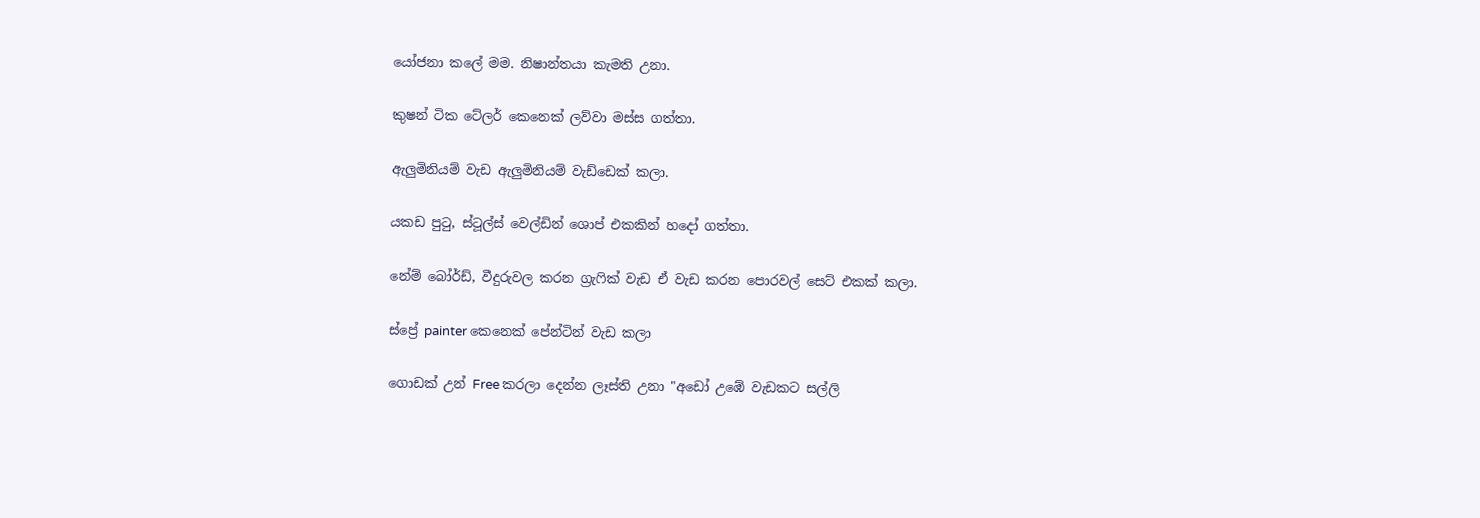යෝජනා කලේ මම. නිෂාන්තයා කැමති උනා.

කුෂන් ටික ටේලර් කෙනෙක් ලව්වා මස්ස ගත්තා.

ඇලුමිනියම් වැඩ ඇලුමිනියම් වැඩ්ඩෙක් කලා.

යකඩ පුටු, ස්ටූල්ස් වෙල්ඩින් ශොප් එකකින් හදෝ ගත්තා.

නේම් බෝර්ඩ්, වීදුරුවල කරන ග්‍රැෆික් වැඩ ඒ වැඩ කරන පොරවල් සෙට් එකක් කලා.

ස්ප්‍රේ painter කෙනෙක් පේන්ටින් වැඩ කලා

ගොඩක් උන් Free කරලා දෙන්න ලෑස්ති උනා "අඩෝ උඹේ වැඩකට සල්ලි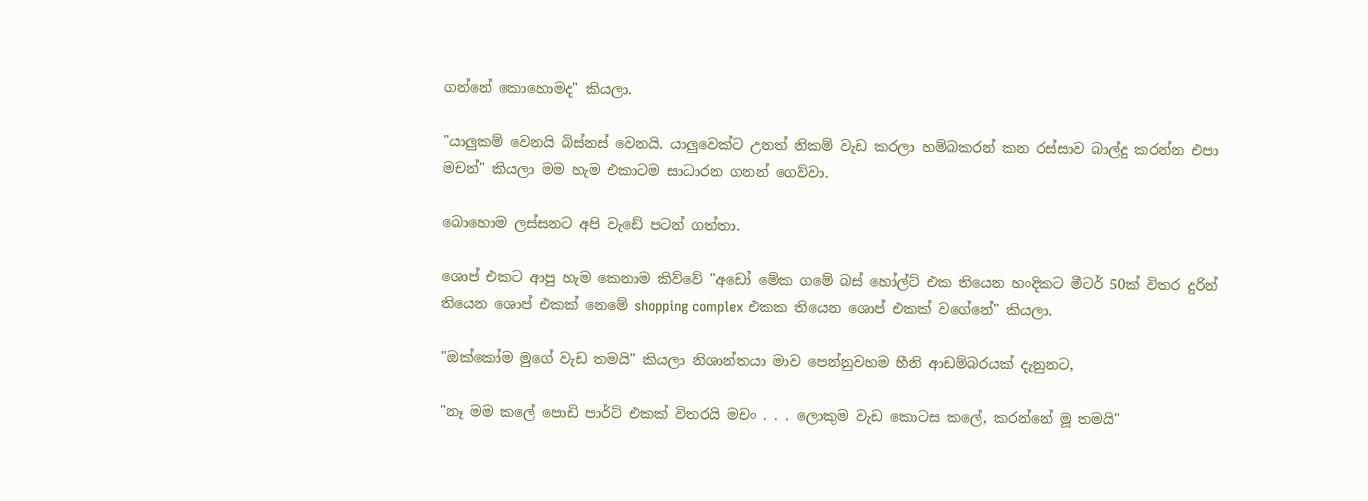ගන්නේ කොහොමද" කියලා.

"යාලුකම් වෙනයි බිස්නස් වෙනයි. යාලුවෙක්ට උනත් නිකම් වැඩ කරලා හම්බකරන් කන රස්සාව බාල්දු කරන්න එපා මචන්" කියලා මම හැම එකාටම සාධාරන ගනන් ගෙව්වා.

බොහොම ලස්සනට අපි වැඩේ පටන් ගත්තා.

ශොප් එකට ආපු හැම කෙනාම කිව්වේ "අඩෝ මේක ගමේ බස් හෝල්ට් එක තියෙන හංදිකට මීටර් 50ක් විතර දුරින් තියෙන ශොප් එකක් නෙමේ shopping complex එකක තියෙන ශොප් එකක් වගේනේ" කියලා.

"ඔක්කෝම මුගේ වැඩ තමයි" කියලා නිශාන්තයා මාව පෙන්නුවහම හීනි ආඩම්බරයක් දැනුනට,

"නෑ මම කලේ පොඩි පාර්ට් එකක් විතරයි මචං . . . ලොකුම වැඩ කොටස කලේ, කරන්නේ මූ තමයි"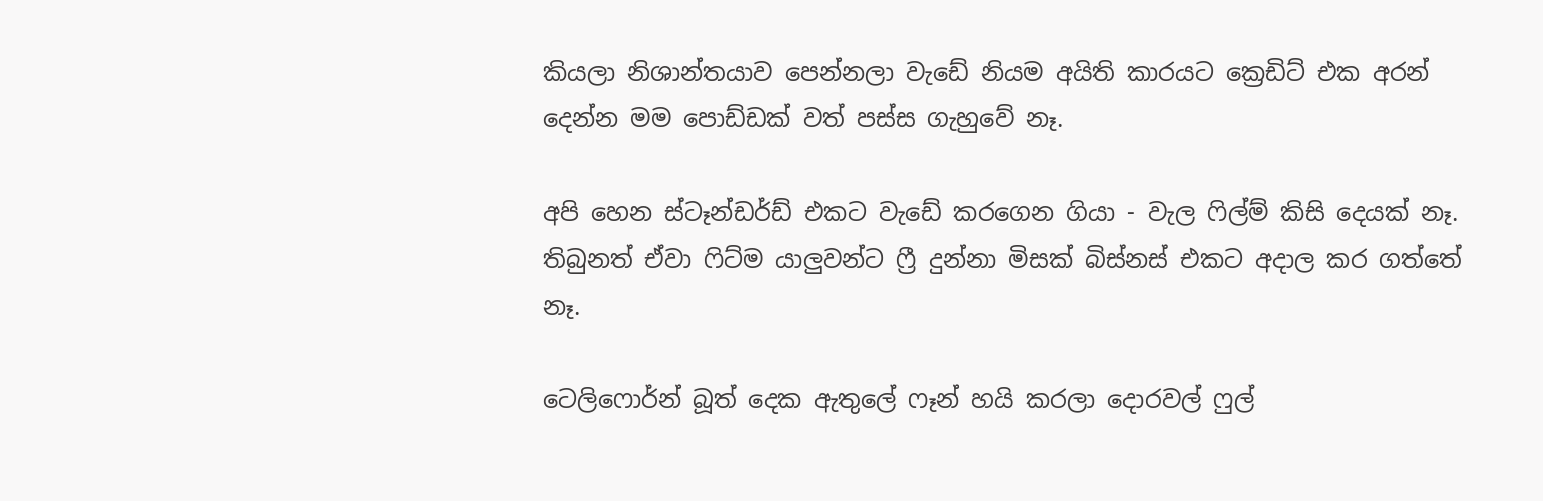කියලා නිශාන්තයාව පෙන්නලා වැඩේ නියම අයිති කාරයට ක්‍රෙඩිට් එක අරන් දෙන්න මම පොඩ්ඩක් වත් පස්ස ගැහුවේ නෑ.

අපි හෙන ස්ටෑන්ඩර්ඩ් එකට වැඩේ කරගෙන ගියා - වැල ෆිල්ම් කිසි දෙයක් නෑ. තිබුනත් ඒවා ෆිට්ම යාලුවන්ට ෆ්‍රී දුන්නා මිසක් බිස්නස් එකට අදාල කර ගත්තේ නෑ.

ටෙලිෆොර්න් බූත් දෙක ඇතුලේ ෆෑන් හයි කරලා දොරවල් ෆුල්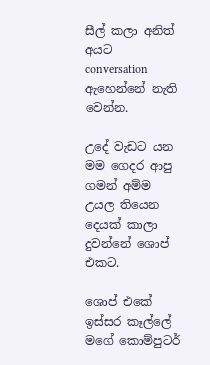සීල් කලා අනිත් අයට conversation ඇහෙන්නේ නැති වෙන්න.

උදේ වැඩට යන මම ගෙදර ආපු ගමන් අම්ම උයල තියෙන දෙයක් කාලා දුවන්නේ ශොප් එකට.

ශොප් එකේ ඉස්සර කෑල්ලේ මගේ කොම්පුටර්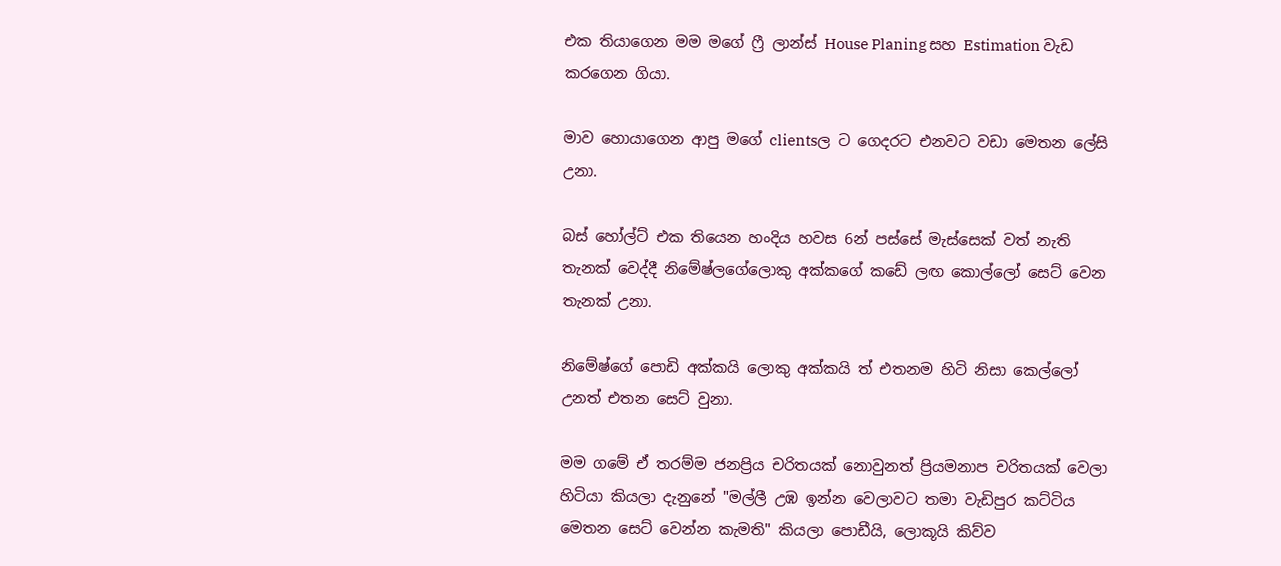එක තියාගෙන මම මගේ ෆ්‍රී ලාන්ස් House Planing සහ Estimation වැඩ කරගෙන ගියා.

මාව හොයාගෙන ආපු මගේ clientsල ට ගෙදරට එනවට වඩා මෙතන ලේසි උනා.

බස් හෝල්ට් එක තියෙන හංදිය හවස 6න් පස්සේ මැස්සෙක් වත් නැති තැනක් වෙද්දී නිමේෂ්ලගේලොකු අක්කගේ කඩේ ලඟ කොල්ලෝ සෙට් වෙන තැනක් උනා.

නිමේෂ්ගේ පොඩි අක්කයි ලොකු අක්කයි ත් එතනම හිටි නිසා කෙල්ලෝ උනත් එතන සෙට් වුනා.

මම ගමේ ඒ තරම්ම ජනප්‍රිය චරිතයක් නොවුනත් ප්‍රියමනාප චරිතයක් වෙලා හිටියා කියලා දැනුනේ "මල්ලී උඹ ඉන්න වෙලාවට තමා වැඩිපුර කට්ටිය මෙතන සෙට් වෙන්න කැමති" කියලා පොඩීයි, ලොකූයි කිව්ව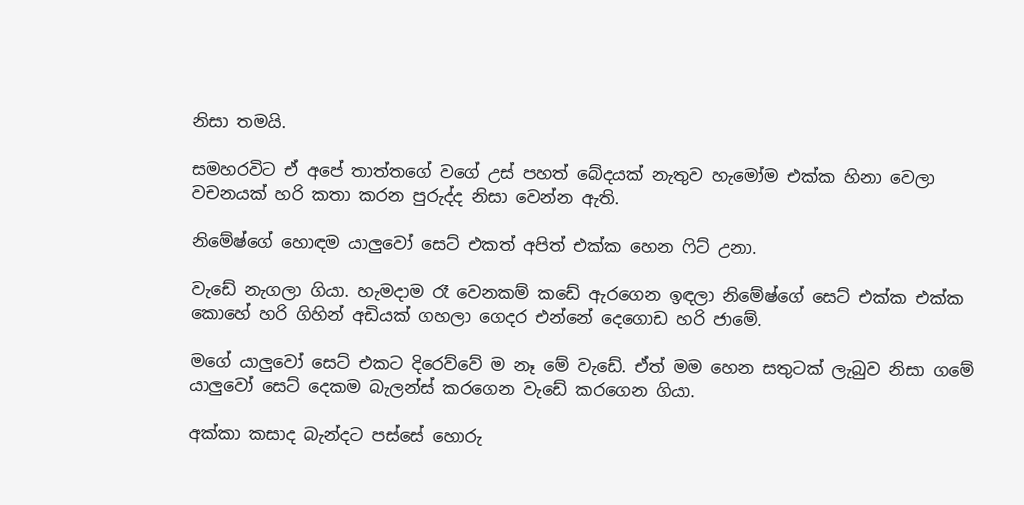නිසා තමයි.

සමහරවිට ඒ අපේ තාත්තගේ වගේ උස් පහත් බේදයක් නැතුව හැමෝම එක්ක හිනා වෙලා වචනයක් හරි කතා කරන පුරුද්ද නිසා වෙන්න ඇති.

නිමේෂ්ගේ හොඳම යාලුවෝ සෙට් එකත් අපිත් එක්ක හෙන ෆිට් උනා.

වැඩේ නැගලා ගියා. හැමදාම රෑ වෙනකම් කඩේ ඇරගෙන ඉඳලා නිමේෂ්ගේ සෙට් එක්ක එක්ක කොහේ හරි ගිහින් අඩියක් ගහලා ගෙදර එන්නේ දෙගොඩ හරි ජාමේ.

මගේ යාලුවෝ සෙට් එකට දිරෙව්වේ ම නෑ මේ වැඩේ. ඒත් මම හෙන සතුටක් ලැබුව නිසා ගමේ යාලුවෝ සෙට් දෙකම බැලන්ස් කරගෙන වැඩේ කරගෙන ගියා.

අක්කා කසාද බැන්දට පස්සේ හොරු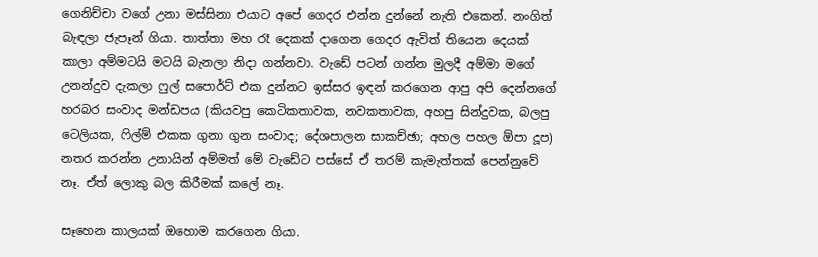ගෙනිච්චා වගේ උනා මස්සිනා එයාට අපේ ගෙදර එන්න දුන්නේ නැති එකෙන්. නංගිත් බැඳලා ජැපෑන් ගියා. තාත්තා මහ රෑ දෙකක් දාගෙන ගෙදර ඇවිත් තියෙන දෙයක් කාලා අම්මටයි මටයි බැනලා නිදා ගන්නවා. වැඩේ පටන් ගන්න මුලදී අම්මා මගේ උනන්දුව දැකලා ෆුල් සපොර්ට් එක දුන්නට ඉස්සර ඉඳන් කරගෙන ආපු අපි දෙන්නගේ හරබර සංවාද මන්ඩපය (කියවපු කෙටිකතාවක, නවකතාවක, අහපු සින්දුවක, බලපු ටෙලියක, ෆිල්ම් එකක ගුනා ගුන සංවාද; දේශපාලන සාකච්ඡා; අහල පහල ඕපා දූප) නතර කරන්න උනායින් අම්මත් මේ වැඩේට පස්සේ ඒ තරම් කැමැත්තක් පෙන්නුවේ නෑ. ඒත් ලොකු බල කිරීමක් කලේ නෑ.

සෑහෙන කාලයක් ඔහොම කරගෙන ගියා.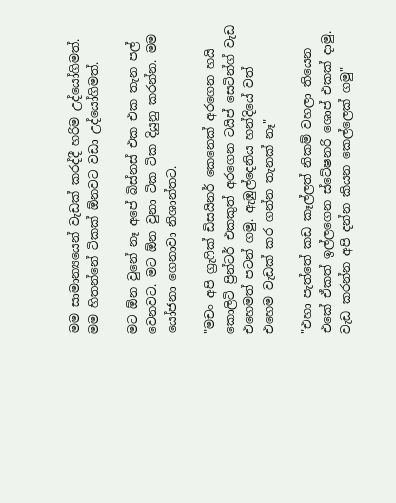මම සාමාන්‍යයෙන් වැඩක් කරද්දී හරිම උද්යෝගිමත්. මම හිතන්නේ ටිකක් ඕනවට වඩා උද්යෝගිමත්.

මට ඕන වුනේ නෑ අපේ බිස්නස් එක එක තැන පල් වෙනවට. මට ඕන වුනා ටික ටික දියුනු කරන්න. මම යෝජනා ගෙනාවා නිශාන්තට.

"මචං අපි ග්‍රැෆික් ඩිසයිනර් කෙනෙක් අරගෙන හයි කොලිටි ප්‍රින්ටර් එකකුත් අරගෙන ටයිප් සෙටින්ග් වැඩ එහෙමත් පටන් ගමු. ඇඹුල්දෙනිය හන්දියේ වත් එහෙම වැඩක් කර ගන්න තැනක් නෑ"

"එහා පැත්තේ කඩ කෑල්ලත් නිකම් වහලා තියෙන එකේ ඒකත් ඉල්ලගෙන ස්ටේෂනරි ශොප් එකක් දාමු. වැඩ කරන්න අපි දන්න කියන කෙල්ලෙක් ගමු"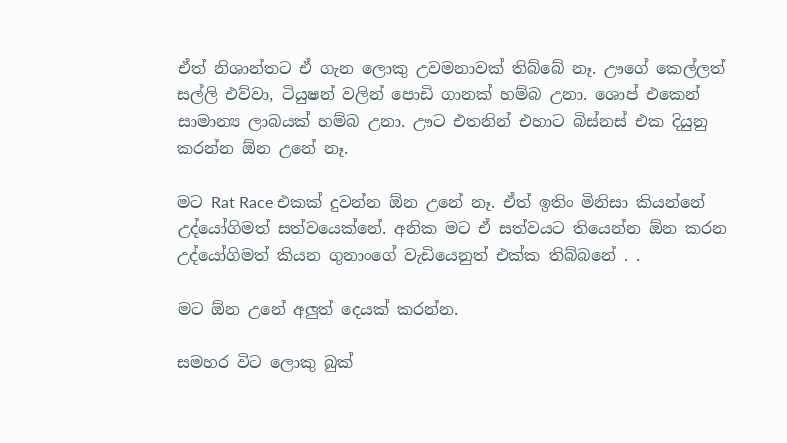ඒත් නිශාන්තට ඒ ගැන ලොකු උවමනාවක් තිබ්බේ නෑ. ඌගේ කෙල්ලත් සල්ලි එව්වා, ටියුෂන් වලින් පොඩි ගානක් හම්බ උනා. ශොප් එකෙන් සාමාන්‍ය ලාබයක් හම්බ උනා. ඌට එතනින් එහාට බිස්නස් එක දියුනු කරන්න ඕන උනේ නෑ.

මට Rat Race එකක් දුවන්න ඕන උනේ නෑ. ඒත් ඉතිං මිනිසා කියන්නේ උද්යෝගිමත් සත්වයෙක්නේ. අනික මට ඒ සත්වයට තියෙන්න ඕන කරන උද්යෝගිමත් කියන ගුනාංගේ වැඩියෙනුත් එක්ක තිබ්බනේ . .

මට ඕන උනේ අලුත් දෙයක් කරන්න.

සමහර විට ලොකු බුක්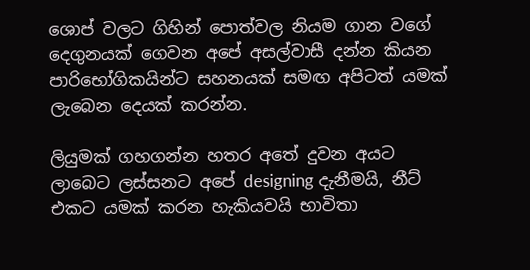ශොප් වලට ගිහින් පොත්වල නියම ගාන වගේ දෙගුනයක් ගෙවන අපේ අසල්වාසී දන්න කියන පාරිභෝගිකයින්ට සහනයක් සමඟ අපිටත් යමක් ලැබෙන දෙයක් කරන්න.

ලියුමක් ගහගන්න හතර අතේ දුවන අයට ලාබෙට ලස්සනට අපේ designing දැනීමයි, නීට් එකට යමක් කරන හැකියවයි භාවිතා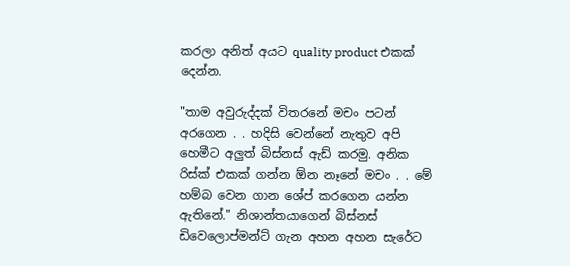කරලා අනිත් අයට quality product එකක් දෙන්න.

"තාම අවුරුද්දක් විතරනේ මචං පටන් අරගෙන . . හදිසි වෙන්නේ නැතුව අපි හෙමීට අලුත් බිස්නස් ඇඩ් කරමු. අනික රිස්ක් එකක් ගන්න ඕන නෑනේ මචං . . මේ හම්බ වෙන ගාන ශේප් කරගෙන යන්න ඇතිනේ." නිශාන්තයාගෙන් බිස්නස් ඩිවෙලොප්මන්ට් ගැන අහන අහන සැරේට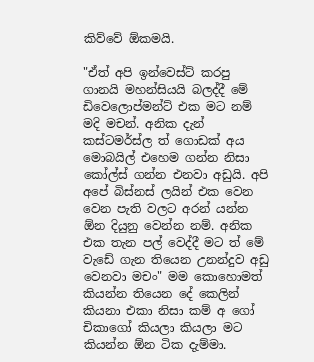කිව්වේ ඕකමයි.

"ඒත් අපි ඉන්වෙස්ට් කරපු ගානයි මහන්සියයි බලද්දී මේ ඩිවෙලොප්මන්ට් එක මට නම් මදි මචන්. අනික දැන් කස්ටමර්ස්ල ත් ගොඩක් අය මොබයිල් එහෙම ගන්න නිසා කෝල්ස් ගන්න එනවා අඩුයි. අපි අපේ බිස්නස් ලයින් එක වෙන වෙන පැති වලට අරන් යන්න ඕන දියුනු වෙන්න නම්. අනික එක තැන පල් වෙද්දී මට ත් මේ වැඩේ ගැන තියෙන උනන්දුව අඩු වෙනවා මචං" මම කොහොමත් කියන්න තියෙන දේ කෙලින් කියනා එකා නිසා කම් අ ගෝ චිකාගෝ කියලා කියලා මට කියන්න ඕන ටික දැම්මා.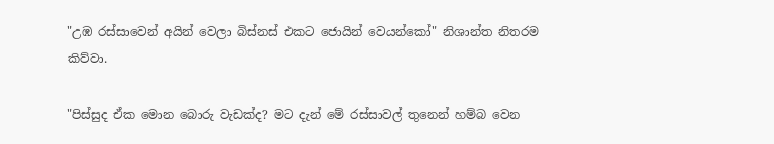"උඹ රස්සාවෙන් අයින් වෙලා බිස්නස් එකට ජොයින් වෙයන්කෝ" නිශාන්ත නිතරම කිව්වා.

"පිස්සුද ඒක මොන බොරු වැඩක්ද? මට දැන් මේ රස්සාවල් තුනෙන් හම්බ වෙන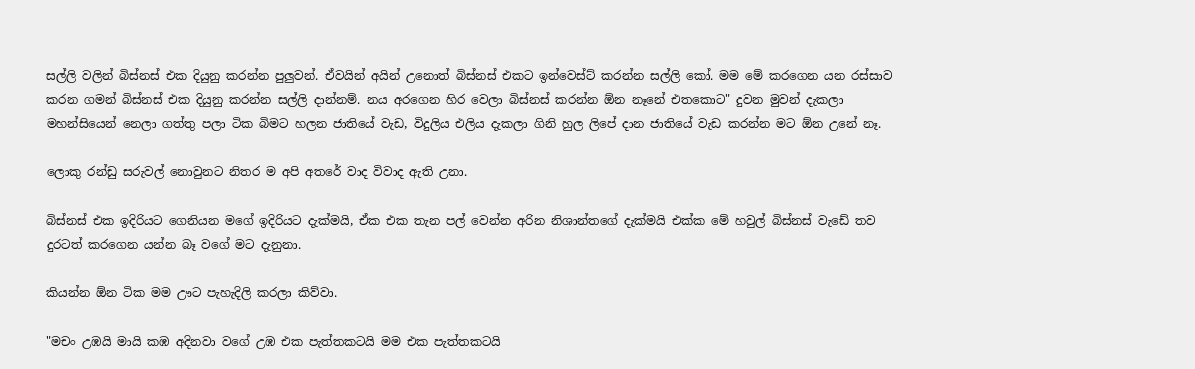සල්ලි වලින් බිස්නස් එක දියුනු කරන්න පුලුවන්. ඒවයින් අයින් උනොත් බිස්නස් එකට ඉන්වෙස්ට් කරන්න සල්ලි කෝ. මම මේ කරගෙන යන රස්සාව කරන ගමන් බිස්නස් එක දියුනු කරන්න සල්ලි දාන්නම්. නය අරගෙන හිර වෙලා බිස්නස් කරන්න ඕන නෑනේ එතකොට" දුවන මුවන් දැකලා මහන්සියෙන් නෙලා ගත්තු පලා ටික බිමට හලන ජාතියේ වැඩ, විදුලිය එලිය දැකලා ගිනි හුල ලිපේ දාන ජාතියේ වැඩ කරන්න මට ඕන උනේ නෑ.

ලොකු රන්ඩු සරුවල් නොවුනට නිතර ම අපි අතරේ වාද විවාද ඇති උනා.

බිස්නස් එක ඉදිරියට ගෙනියන මගේ ඉදිරියට දැක්මයි, ඒක එක තැන පල් වෙන්න අරින නිශාන්තගේ දැක්මයි එක්ක මේ හවුල් බිස්නස් වැඩේ තව දුරටත් කරගෙන යන්න බෑ වගේ මට දැනුනා.

කියන්න ඕන ටික මම ඌට පැහැදිලි කරලා කිව්වා.

"මචං උඹයි මායි කඹ අදිනවා වගේ උඹ එක පැත්තකටයි මම එක පැත්තකටයි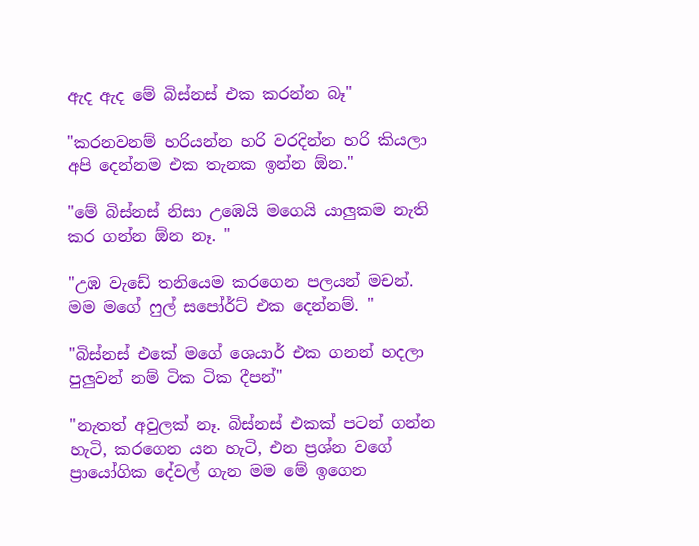ඇද ඇද මේ බිස්නස් එක කරන්න බෑ"

"කරනවනම් හරියන්න හරි වරදින්න හරි කියලා අපි දෙන්නම එක තැනක ඉන්න ඕන."

"මේ බිස්නස් නිසා උඹෙයි මගෙයි යාලුකම නැති කර ගන්න ඕන නෑ. "

"උඹ වැඩේ තනියෙම කරගෙන පලයන් මචන්. මම මගේ ෆුල් සපෝර්ට් එක දෙන්නම්. "

"බිස්නස් එකේ මගේ ශෙයාර් එක ගනන් හදලා පුලුවන් නම් ටික ටික දීපන්"

"නැතත් අවුලක් නෑ. බිස්නස් එකක් පටන් ගන්න හැටි, කරගෙන යන හැටි, එන ප්‍රශ්න වගේ ප්‍රායෝගික දේවල් ගැන මම මේ ඉගෙන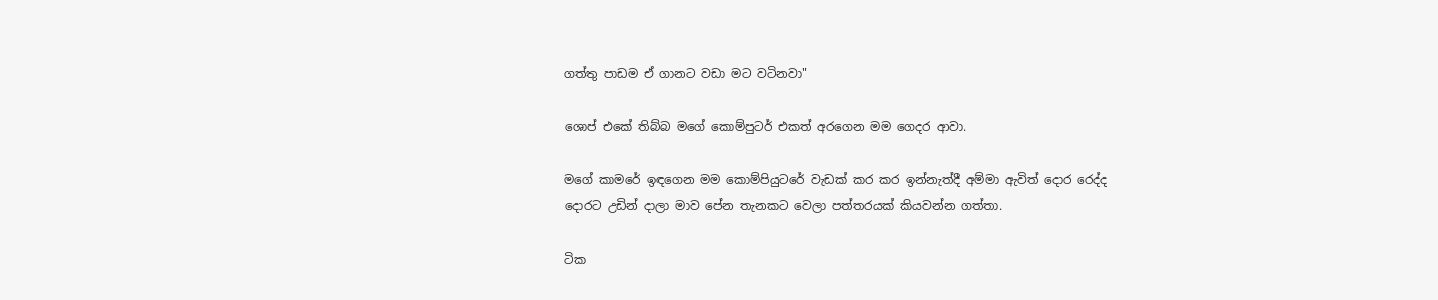ගත්තු පාඩම ඒ ගානට වඩා මට වටිනවා"

ශොප් එකේ තිබ්බ මගේ කොම්පුටර් එකත් අරගෙන මම ගෙදර ආවා.

මගේ කාමරේ ඉඳගෙන මම කොම්පියුටරේ වැඩක් කර කර ඉන්නැත්දී අම්මා ඇවිත් දොර රෙද්ද දොරට උඩින් දාලා මාව පේන තැනකට වෙලා පත්තරයක් කියවන්න ගත්තා.

ටික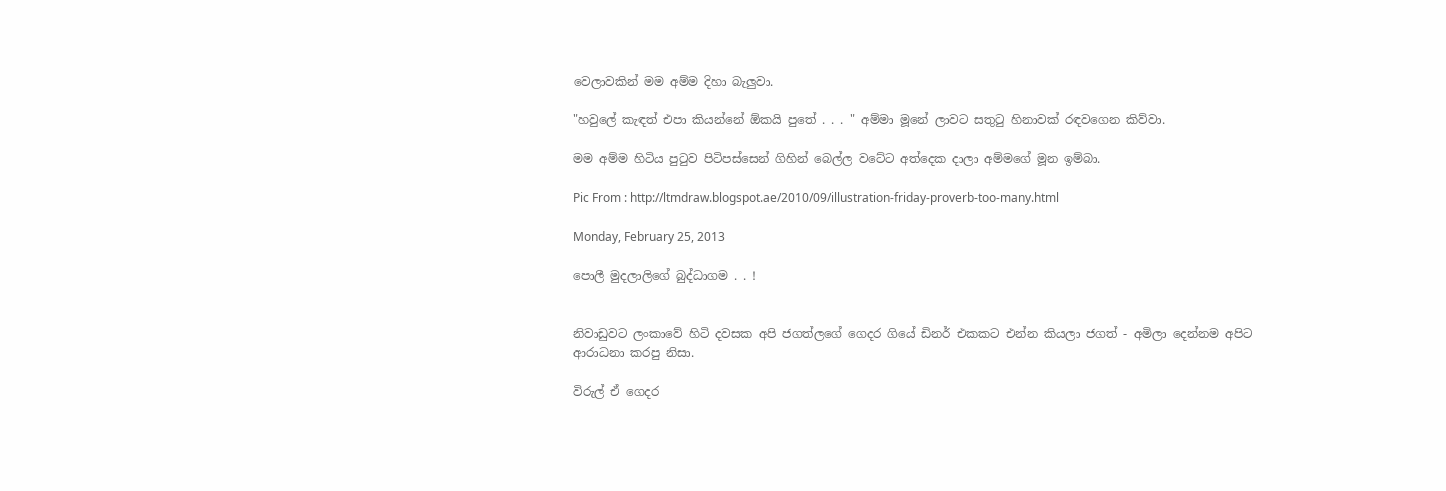වෙලාවකින් මම අම්ම දිහා බැලුවා.

"හවුලේ කැඳත් එපා කියන්නේ ඕකයි පුතේ . . . " අම්මා මූනේ ලාවට සතුටු හිනාවක් රඳවගෙන කිව්වා.

මම අම්ම හිටිය පුටුව පිටිපස්සෙන් ගිහින් බෙල්ල වටේට අත්දෙක දාලා අම්මගේ මූන ඉම්බා.

Pic From : http://ltmdraw.blogspot.ae/2010/09/illustration-friday-proverb-too-many.html

Monday, February 25, 2013

පොලී මුදලාලිගේ බුද්ධාගම . . !


නිවාඩුවට ලංකාවේ හිටි දවසක අපි ජගත්ලගේ ගෙදර ගියේ ඩිනර් එකකට එන්න කියලා ජගත් - අමිලා දෙන්නම අපිට ආරාධනා කරපු නිසා.

විරුල් ඒ ගෙදර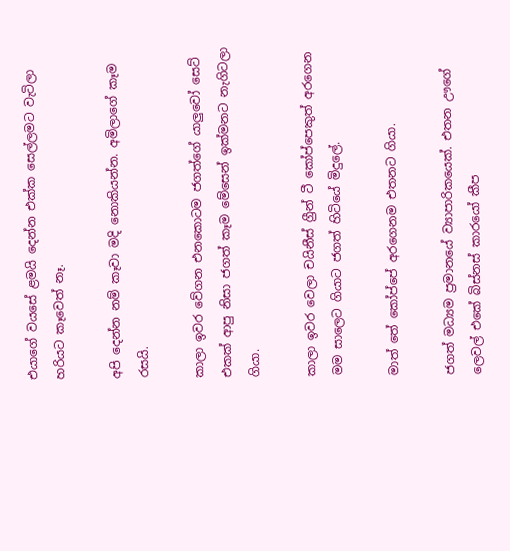එයාගේ වයසේ ළමයි දෙන්න එක්ක සෙල්ලමට වැටිලා හරියට කෑවෙත් නෑ.

අපි දෙන්න නම් කෑවා මදි නොකියන්න. අමිලාගේ කෑම රසයි.

කාලා ඉවර වේගන එනකොටම ජගත්ගේ යාලුවෝ සෙට් එකක් ආපු නිසා ජගත් කෑම මේසෙන් ඉක්මනට නැගිටලා ගියා.

කාලා ඉවර වෙලා චයිනීස් ග්‍රීන් ටී කෝප්පෙකුත් අරගෙන මම සාලෙට ගියාට ජගත් හිටියේ මිදුලේ.

මාත් තේ කෝප්පේ අරගෙනම එතනට ගියා.

ජගත් මධ්‍යම ප්‍රමානයේ ව්‍යාපාරිකයෙක්. එතන ඌගේ ලෙවල් එකේ බිස්නස් කාරයෝ කීප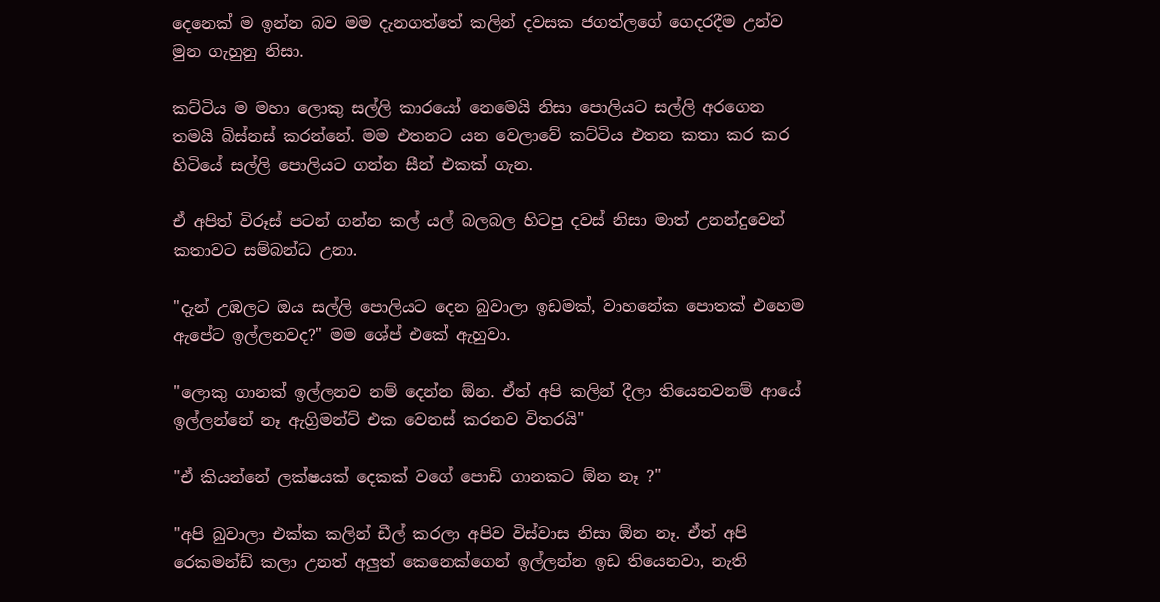දෙනෙක් ම ඉන්න බව මම දැනගත්තේ කලින් දවසක ජගත්ලගේ ගෙදරදීම උන්ව මුන ගැහුනු නිසා.

කට්ටිය ම මහා ලොකු සල්ලි කාරයෝ නෙමෙයි නිසා පොලියට සල්ලි අරගෙන තමයි බිස්නස් කරන්නේ. මම එතනට යන වෙලාවේ කට්ටිය එතන කතා කර කර හිටියේ සල්ලි පොලියට ගන්න සීන් එකක් ගැන.

ඒ අපිත් විරූස් පටන් ගන්න කල් යල් බලබල හිටපු දවස් නිසා මාත් උනන්දුවෙන් කතාවට සම්බන්ධ උනා.

"දැන් උඹලට ඔය සල්ලි පොලියට දෙන බුවාලා ඉඩමක්, වාහනේක පොතක් එහෙම ඇපේට ඉල්ලනවද?" මම ශේප් එකේ ඇහුවා.

"ලොකු ගානක් ඉල්ලනව නම් දෙන්න ඕන. ඒත් අපි කලින් දීලා තියෙනවනම් ආයේ ඉල්ලන්නේ නෑ ඇග්‍රිමන්ට් එක වෙනස් කරනව විතරයි"

"ඒ කියන්නේ ලක්ෂයක් දෙකක් වගේ පොඩි ගානකට ඕන නෑ ?"

"අපි බුවාලා එක්ක කලින් ඩීල් කරලා අපිව විස්වාස නිසා ඕන නෑ. ඒත් අපි රෙකමන්ඩ් කලා උනත් අලුත් කෙනෙක්ගෙන් ඉල්ලන්න ඉඩ තියෙනවා, නැති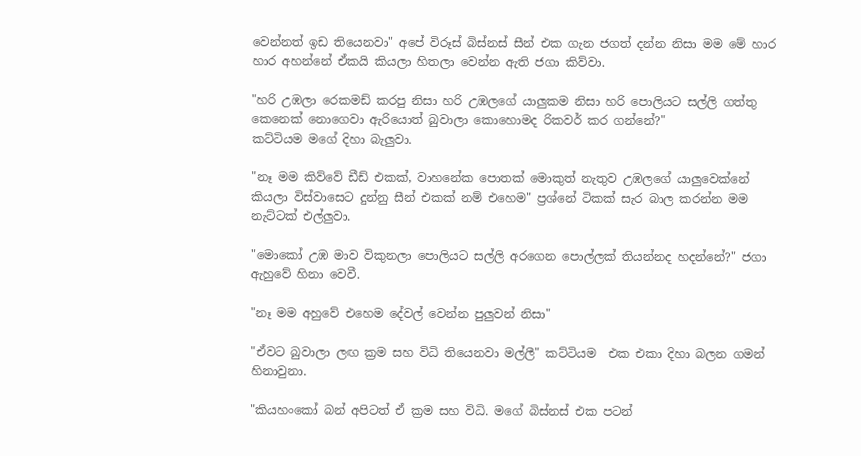වෙන්නත් ඉඩ තියෙනවා" අපේ විරූස් බිස්නස් සීන් එක ගැන ජගත් දන්න නිසා මම මේ හාර හාර අහන්නේ ඒකයි කියලා හිතලා වෙන්න ඇති ජගා කිව්වා.

"හරි උඹලා රෙකමඩ් කරපු නිසා හරි උඹලගේ යාලුකම නිසා හරි පොලියට සල්ලි ගත්තු කෙනෙක් නොගෙවා ඇරියොත් බුවාලා කොහොමද රිකවර් කර ගන්නේ?"
කට්ටියම මගේ දිහා බැලුවා.

"නෑ මම කිව්වේ ඩීඩ් එකක්, වාහනේක පොතක් මොකුත් නැතුව උඹලගේ යාලුවෙක්නේ කියලා විස්වාසෙට දුන්නු සීන් එකක් නම් එහෙම" ප්‍රශ්නේ ටිකක් සැර බාල කරන්න මම නැට්ටක් එල්ලුවා.

"මොකෝ උඹ මාව විකුනලා පොලියට සල්ලි අරගෙන පොල්ලක් තියන්නද හදන්නේ?" ජගා ඇහුවේ හිනා වෙවී.

"නෑ මම අහුවේ එහෙම දේවල් වෙන්න පුලුවන් නිසා"

"ඒවට බුවාලා ලඟ ක්‍රම සහ විධි තියෙනවා මල්ලී" කට්ටියම  එක එකා දිහා බලන ගමන් හිනාවුනා.

"කියහංකෝ බන් අපිටත් ඒ ක්‍රම සහ විධි. මගේ බිස්නස් එක පටන්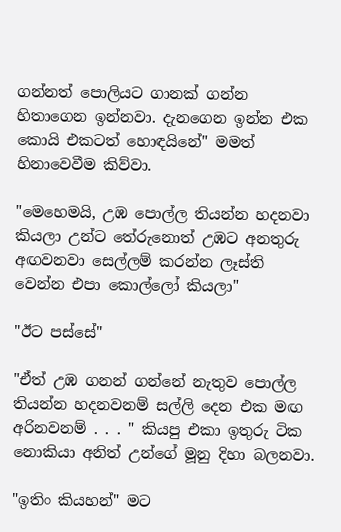ගන්නත් පොලියට ගානක් ගන්න හිතාගෙන ඉන්නවා. දැනගෙන ඉන්න එක කොයි එකටත් හොඳයිනේ" මමත් හිනාවෙවීම කිව්වා.

"මෙහෙමයි, උඹ පොල්ල තියන්න හදනවා කියලා උන්ට තේරුනොත් උඹට අනතුරු අඟවනවා සෙල්ලම් කරන්න ලෑස්ති වෙන්න එපා කොල්ලෝ කියලා"

"ඊට පස්සේ"

"ඒත් උඹ ගනන් ගන්නේ නැතුව පොල්ල තියන්න හදනවනම් සල්ලි දෙන එක මඟ අරිනවනම් . . . " කියපු එකා ඉතුරු ටික නොකියා අනිත් උන්ගේ මූනු දිහා බලනවා.

"ඉතිං කියහන්" මට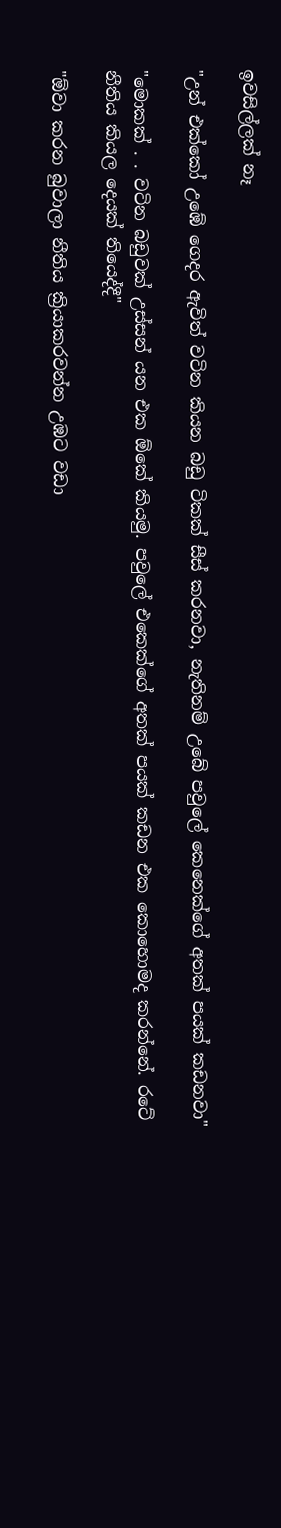ඉවසිල්ලක් නෑ

"උන් එක්කෝ උඹේ ගෙදර ඇවිත් වටින කියන බඩු ටිකක් සීස් කරනවා, නැතිනම් උබේ පවුලේ කෙනෙක්ගේ අතක් පයක් කඩනවා"

"මොකක් . . වටින බඩුවක් උස්සන් යන එක ඕකේ කියමු. පවුලේ එකෙක්ගේ අතක් පයක් කඩන එක කොහොමද කරන්නේ. රටේ නීතිය කියල දෙයක් තියෙද්දී"

"ඕවා කරන බුවාලා නීතිය ක්‍රියාකරවන්න උඹට වඩා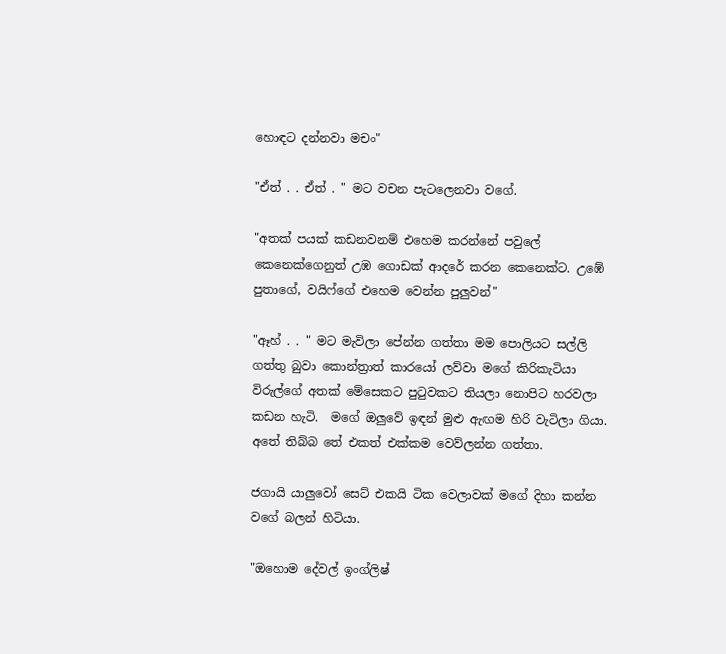හොඳට දන්නවා මචං"

"ඒත් . . ඒත් . " මට වචන පැටලෙනවා වගේ.

"අතක් පයක් කඩනවනම් එහෙම කරන්නේ පවුලේ කෙනෙක්ගෙනුත් උඹ ගොඩක් ආදරේ කරන කෙනෙක්ට. උඹේ පුතාගේ, වයිෆ්ගේ එහෙම වෙන්න පුලුවන්"

"ඈහ් . . " මට මැවිලා පේන්න ගත්තා මම පොලියට සල්ලි ගත්තු බුවා කොන්ත්‍රාත් කාරයෝ ලව්වා මගේ කිරිකැටියා විරුල්ගේ අතක් මේසෙකට පුටුවකට තියලා නොපිට හරවලා කඩන හැටි.  මගේ ඔලුවේ ඉඳන් මුළු ඇඟම හිරි වැටිලා ගියා. අතේ තිබ්බ තේ එකත් එක්කම වෙව්ලන්න ගත්තා.

ජගායි යාලුවෝ සෙට් එකයි ටික වෙලාවක් මගේ දිහා කන්න වගේ බලන් හිටියා.

"ඔහොම දේවල් ඉංග්ලිෂ්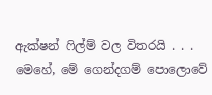ඇක්ෂන් ෆිල්ම් වල විතරයි . . . මෙහේ, මේ ගෙන්දගම් පොලොවේ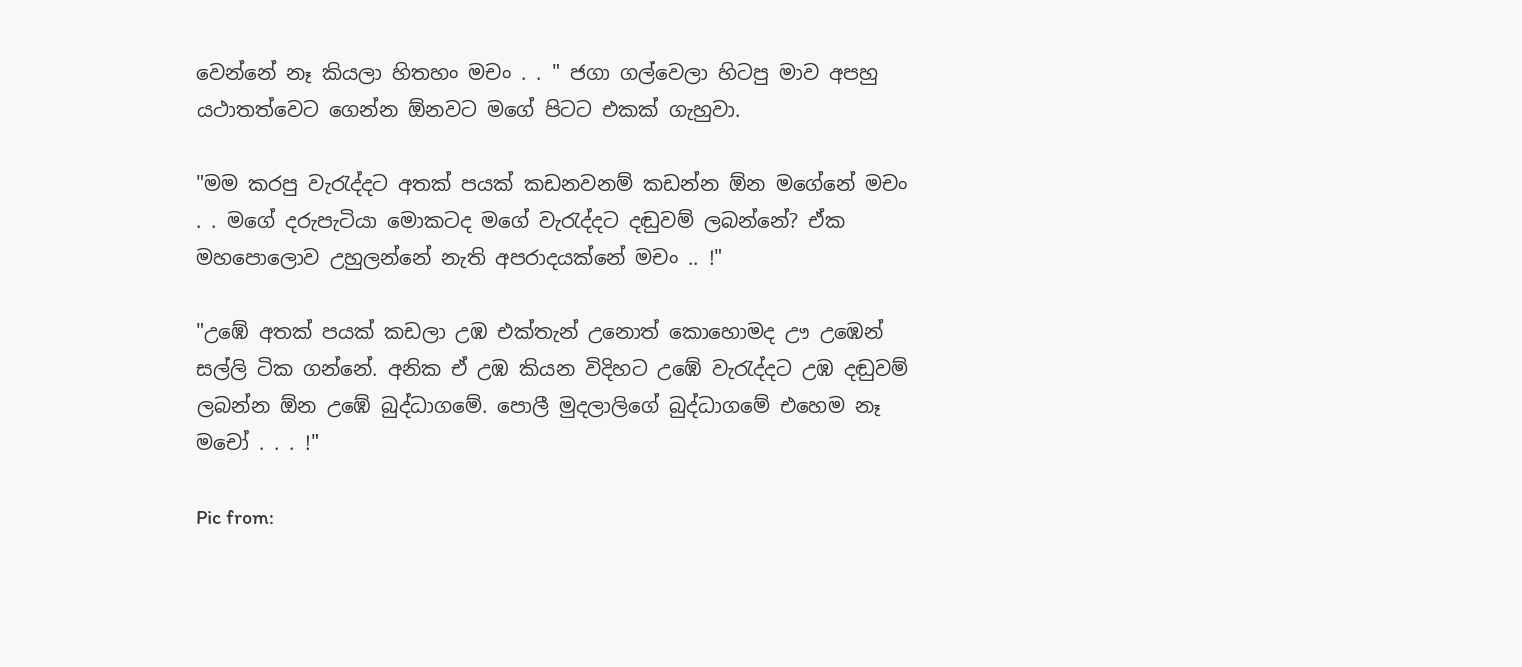වෙන්නේ නෑ කියලා හිතහං මචං . . " ජගා ගල්වෙලා හිටපු මාව අපහු යථාතත්වෙට ගෙන්න ඕනවට මගේ පිටට එකක් ගැහුවා.

"මම කරපු වැරැද්දට අතක් පයක් කඩනවනම් කඩන්න ඕන මගේනේ මචං . . මගේ දරුපැටියා මොකටද මගේ වැරැද්දට දඬුවම් ලබන්නේ? ඒක මහපොලොව උහුලන්නේ නැති අපරාදයක්නේ මචං .. !"

"උඹේ අතක් පයක් කඩලා උඹ එක්තැන් උනොත් කොහොමද ඌ උඹෙන් සල්ලි ටික ගන්නේ. අනික ඒ උඹ කියන විදිහට උඹේ වැරැද්දට උඹ දඬුවම් ලබන්න ඕන උඹේ බුද්ධාගමේ. පොලී මුදලාලිගේ බුද්ධාගමේ එහෙම නෑ මචෝ . . . !"

Pic from: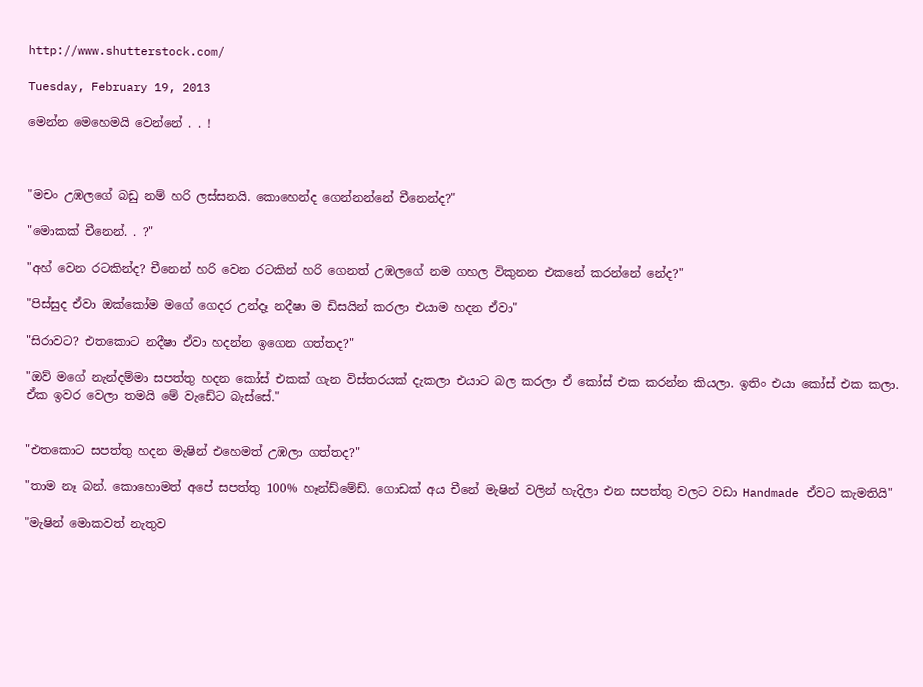http://www.shutterstock.com/

Tuesday, February 19, 2013

මෙන්න මෙහෙමයි වෙන්නේ . . !



"මචං උඹලගේ බඩු නම් හරි ලස්සනයි. කොහෙන්ද ගෙන්නන්නේ චීනෙන්ද?"

"මොකක් චීනෙන්. . ?"

"අහ් වෙන රටකින්ද? චීනෙන් හරි වෙන රටකින් හරි ගෙනත් උඹලගේ නම ගහල විකුනන එකනේ කරන්නේ නේද?"

"පිස්සුද ඒවා ඔක්කෝම මගේ ගෙදර උන්දෑ නදීෂා ම ඩිසයින් කරලා එයාම හදන ඒවා"

"සිරාවට? එතකොට නදීෂා ඒවා හදන්න ඉගෙන ගත්තද?"

"ඔව් මගේ නැන්දම්මා සපත්තු හදන කෝස් එකක් ගැන විස්තරයක් දැකලා එයාට බල කරලා ඒ කෝස් එක කරන්න කියලා. ඉතිං එයා කෝස් එක කලා. ඒක ඉවර වෙලා තමයි මේ වැඩේට බැස්සේ."


"එතකොට සපත්තු හදන මැෂින් එහෙමත් උඹලා ගත්තද?"

"තාම නෑ බන්. කොහොමත් අපේ සපත්තු 100% හෑන්ඩ්මේඩ්. ගොඩක් අය චීනේ මැෂින් වලින් හැදිලා එන සපත්තු වලට වඩා Handmade ඒවට කැමතියි"

"මැෂින් මොකවත් නැතුව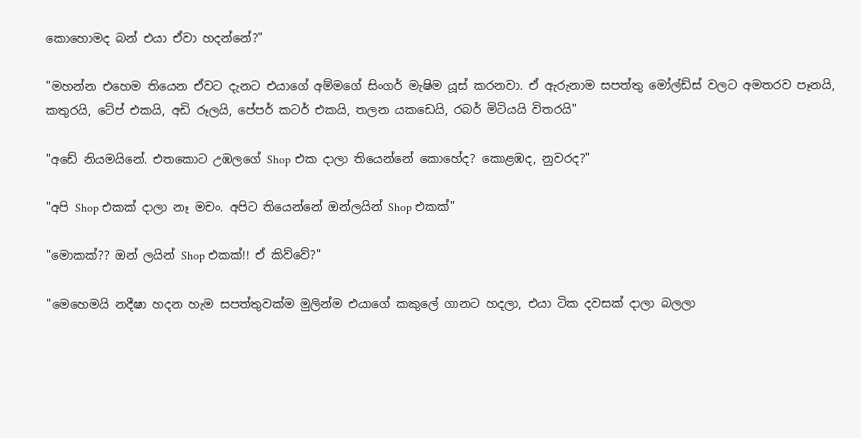කොහොමද බන් එයා ඒවා හදන්නේ?"

"මහන්න එහෙම තියෙන ඒවට දැනට එයාගේ අම්මගේ සිංගර් මැෂිම යූස් කරනවා. ඒ ඇරුනාම සපත්තු මෝල්ඩ්ස් වලට අමතරව පෑනයි, කතුරයි, ටේප් එකයි, අඩි රූලයි, පේපර් කටර් එකයි, තලන යකඩෙයි, රබර් මිටියයි විතරයි"

"අඩේ නියමයිනේ. එතකොට උඹලගේ Shop එක දාලා තියෙන්නේ කොහේද? කොළඹද, නුවරද?"

"අපි Shop එකක් දාලා නෑ මචං. අපිට තියෙන්නේ ඔන්ලයින් Shop එකක්"

"මොකක්?? ඔන් ලයින් Shop එකක්!! ඒ කිව්වේ?"

"මෙහෙමයි නදීෂා හදන හැම සපත්තුවක්ම මුලින්ම එයාගේ කකුලේ ගානට හදලා, එයා ටික දවසක් දාලා බලලා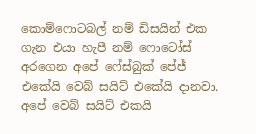කොම්ෆොටබල් නම් ඩිසයින් එක ගැන එයා හැපී නම් ෆොටෝස් අරගෙන අපේ ෆේස්බුක් පේජ් එකේයි වෙබ් සයිට් එකේයි දානවා. අපේ වෙබ් සයිට් එකයි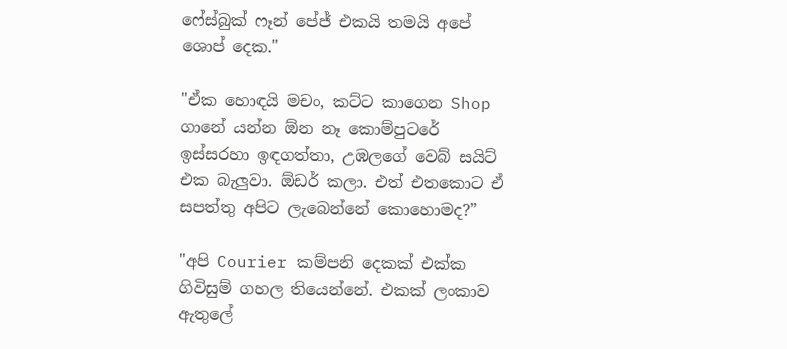ෆේස්බුක් ෆෑන් පේජ් එකයි තමයි අපේ ශොප් දෙක."

"ඒක හොඳයි මචං, කට්ට කාගෙන Shop ගානේ යන්න ඕන නෑ කොම්පුටරේ ඉස්සරහා ඉඳගත්තා, උඹලගේ වෙබ් සයිට් එක බැලුවා. ඕඩර් කලා. එත් එතකොට ඒ සපත්තු අපිට ලැබෙන්නේ කොහොමද?”

"අපි Courier කම්පනි දෙකක් එක්ක ගිවිසුම් ගහල තියෙන්නේ. එකක් ලංකාව ඇතුලේ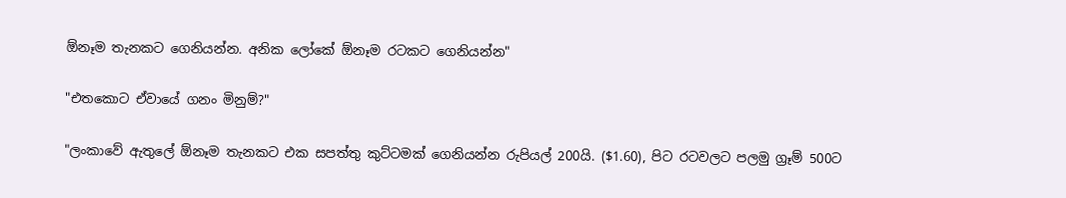ඕනෑම තැනකට ගෙනියන්න. අනික ලෝකේ ඕනෑම රටකට ගෙනියන්න"

"එතකොට ඒවායේ ගනං මිනුම්?"

"ලංකාවේ ඇතුලේ ඕනෑම තැනකට එක සපත්තු කුට්ටමක් ගෙනියන්න රුපියල් 200යි. ($1.60), පිට රටවලට පලමු ග්‍රෑම් 500ට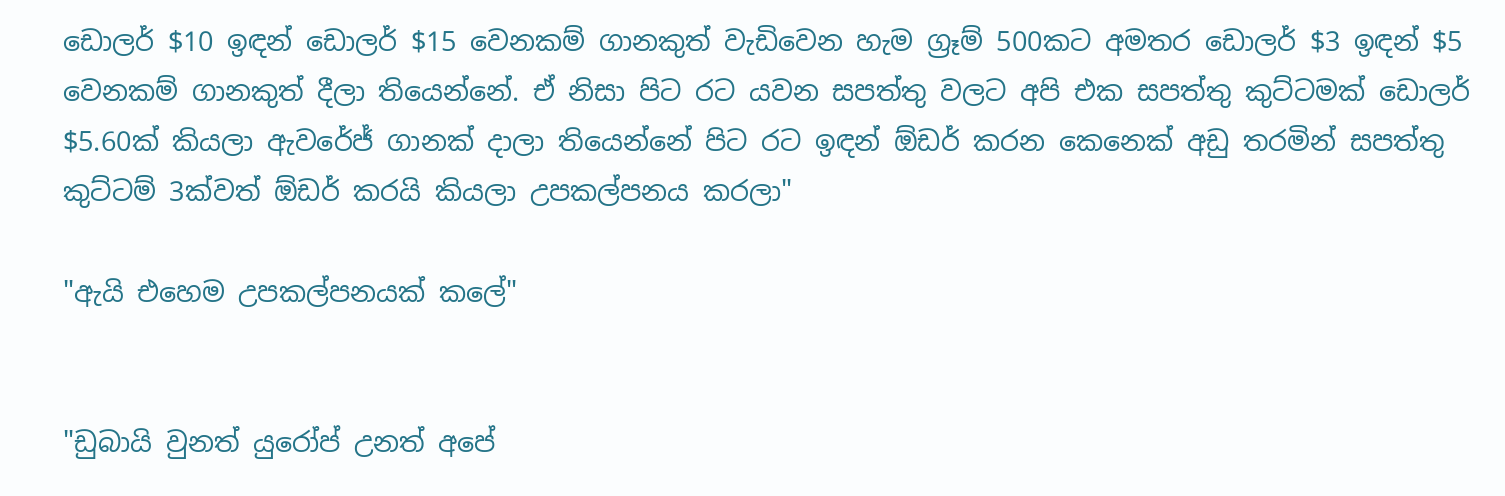ඩොලර් $10 ඉඳන් ඩොලර් $15 වෙනකම් ගානකුත් වැඩිවෙන හැම ග්‍රෑම් 500කට අමතර ඩොලර් $3 ඉඳන් $5 වෙනකම් ගානකුත් දීලා තියෙන්නේ. ඒ නිසා පිට රට යවන සපත්තු වලට අපි එක සපත්තු කුට්ටමක් ඩොලර් $5.60ක් කියලා ඇවරේජ් ගානක් දාලා තියෙන්නේ පිට රට ඉඳන් ඕඩර් කරන කෙනෙක් අඩු තරමින් සපත්තු කුට්ටම් 3ක්වත් ඕඩර් කරයි කියලා උපකල්පනය කරලා"

"ඇයි එහෙම උපකල්පනයක් කලේ"


"ඩුබායි වුනත් යුරෝප් උනත් අපේ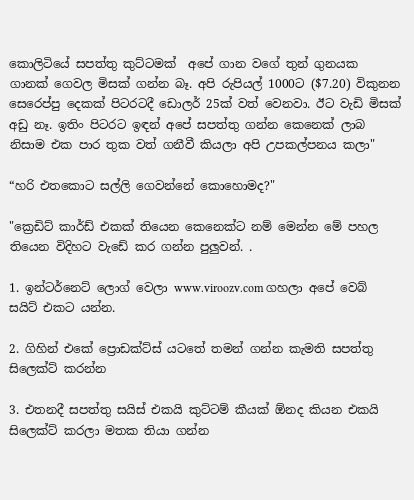කොලිටියේ සපත්තු කුට්ටමක්  අපේ ගාන වගේ තුන් ගුනයක ගානක් ගෙවල මිසක් ගන්න බෑ. අපි රුපියල් 1000ට ($7.20) විකුනන සෙරෙප්පු දෙකක් පිටරටදී ඩොලර් 25ක් වත් වෙනවා. ඊට වැඩි මිසක් අඩු නෑ. ඉතිං පිටරට ඉඳන් අපේ සපත්තු ගන්න කෙනෙක් ලාබ නිසාම එක පාර තුක වත් ගනීවී කියලා අපි උපකල්පනය කලා"

“හරි එතකොට සල්ලි ගෙවන්නේ කොහොමද?"

"ක්‍රෙඩිට් කාර්ඩ් එකක් තියෙන කෙනෙක්ට නම් මෙන්න මේ පහල තියෙන විදිහට වැඩේ කර ගන්න පුලුවන්. .

1. ඉන්ටර්නෙට් ලොග් වෙලා www.viroozv.com ගහලා අපේ වෙබ් සයිට් එකට යන්න.

2. ගිහින් එකේ ප්‍රොඩක්ට්ස් යටතේ තමන් ගන්න කැමති සපත්තු සිලෙක්ට් කරන්න

3. එතනදී සපත්තු සයිස් එකයි කුට්ටම් කීයක් ඕනද කියන එකයි සිලෙක්ට් කරලා මතක තියා ගන්න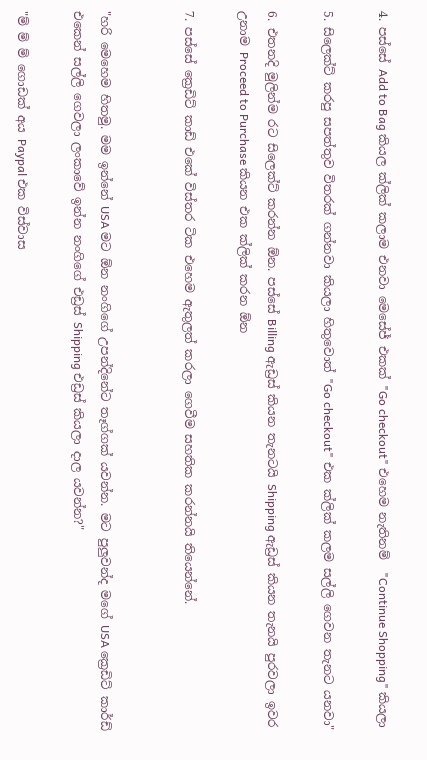4. පස්සේ Add to Bag කියල ක්ලික් කලාම එනවා මෙසේජ් එකක් "Go checkout" එහෙම නැතිනම්  "Continue Shopping" කියලා

5. සිලෙක්ට් කරපු සපත්තුව විතරක් ගන්නවා කියලා හිතුවොත් "Go checkout" එක ක්ලික් කලම සල්ලි ගෙවන තැනට යනවා"

6. එතනදි මුලින්ම රට සිලෙක්ට් කරන්න ඕන. පස්සේ Billing ඇඩ්‍රස් කියන තැනටයි Shipping ඇඩ්‍රස් කියන තැනයි පුරවලා ඉවර උනාම Proceed to Purchase කියන එක ක්ලික් කරන ඕන

7. පස්සේ ක්‍රෙඩිට් කාඩ් එකේ විස්තර ටික එහෙම ඇතුලත් කරලා ගෙවීම සහතික කරන්නයි තියෙන්නේ.


"හරි මෙහෙම හිතමු. මම ඉන්නේ USA මට ඕන නංගිගේ උපන්දිනේට තෑග්ගක් යවන්න. මට පුලුවන්ද මගේ USA ක්‍රෙඩිට් කාර්ඩ් එකෙන් සල්ලි ගෙවලා ලංකාවේ ඉන්න නංගිගේ එඩ්‍රස් Shipping එඩ්‍රස් කියලා දාල යවන්න?"

"ම් ම් ම් ගොඩක් අය Paypal එක විස්වාස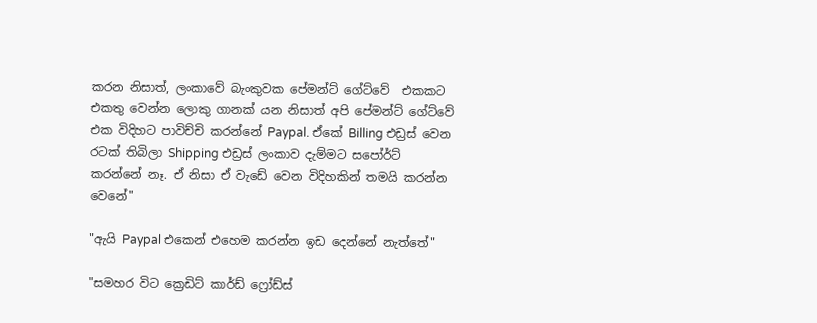කරන නිසාත්, ලංකාවේ බැංකුවක පේමන්ට් ගේට්වේ  එකකට එකතු වෙන්න ලොකු ගානක් යන නිසාත් අපි පේමන්ට් ගේට්වේ එක විදිහට පාවිච්චි කරන්නේ Paypal. ඒකේ Billing එඩ්‍රස් වෙන රටක් තිබිලා Shipping එඩ්‍රස් ලංකාව දැම්මට සපෝර්ට් කරන්නේ නෑ. ඒ නිසා ඒ වැඩේ වෙන විදිහකින් තමයි කරන්න වෙනේ"

"ඇයි Paypal එකෙන් එහෙම කරන්න ඉඩ දෙන්නේ නැත්තේ"

"සමහර විට ක්‍රෙඩිට් කාර්ඩ් ෆ්‍රෝඩ්ස්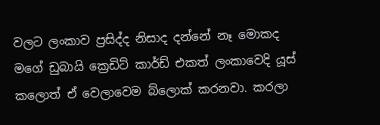වලට ලංකාව ප්‍රසිද්ද නිසාද දන්නේ නෑ මොකද මගේ ඩුබායි ක්‍රෙඩිට් කාර්ඩ් එකත් ලංකාවෙදි යූස් කලොත් ඒ වෙලාවෙම බ්ලොක් කරනවා. කරලා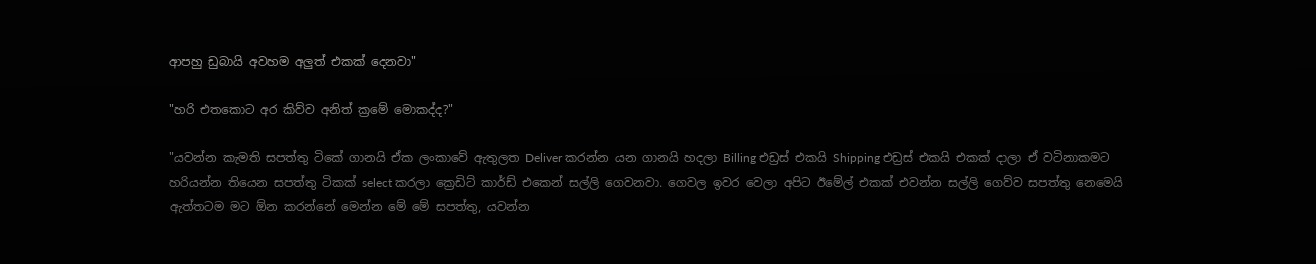ආපහු ඩුබායි අවහම අලුත් එකක් දෙනවා"

"හරි එතකොට අර කිව්ව අනිත් ක්‍රමේ මොකද්ද?"

"යවන්න කැමති සපත්තු ටිකේ ගානයි ඒක ලංකාවේ ඇතුලත Deliver කරන්න යන ගානයි හදලා Billing එඩ්‍රස් එකයි Shipping එඩ්‍රස් එකයි එකක් දාලා ඒ වටිනාකමට හරියන්න තියෙන සපත්තු ටිකක් select කරලා ක්‍රෙඩිට් කාර්ඩ් එකෙන් සල්ලි ගෙවනවා. ගෙවල ඉවර වෙලා අපිට ඊමේල් එකක් එවන්න සල්ලි ගෙව්ව සපත්තු නෙමෙයි ඇත්තටම මට ඕන කරන්නේ මෙන්න මේ මේ සපත්තු, යවන්න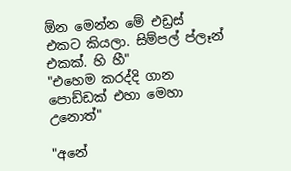ඕන මෙන්න මේ එඩ්‍රස් එකට කියලා. සිම්පල් ප්ලෑන් එකක්. හි හී"
"එහෙම කරද්දි ගාන පොඩ්ඩක් එහා මෙහා උනොත්"

"අනේ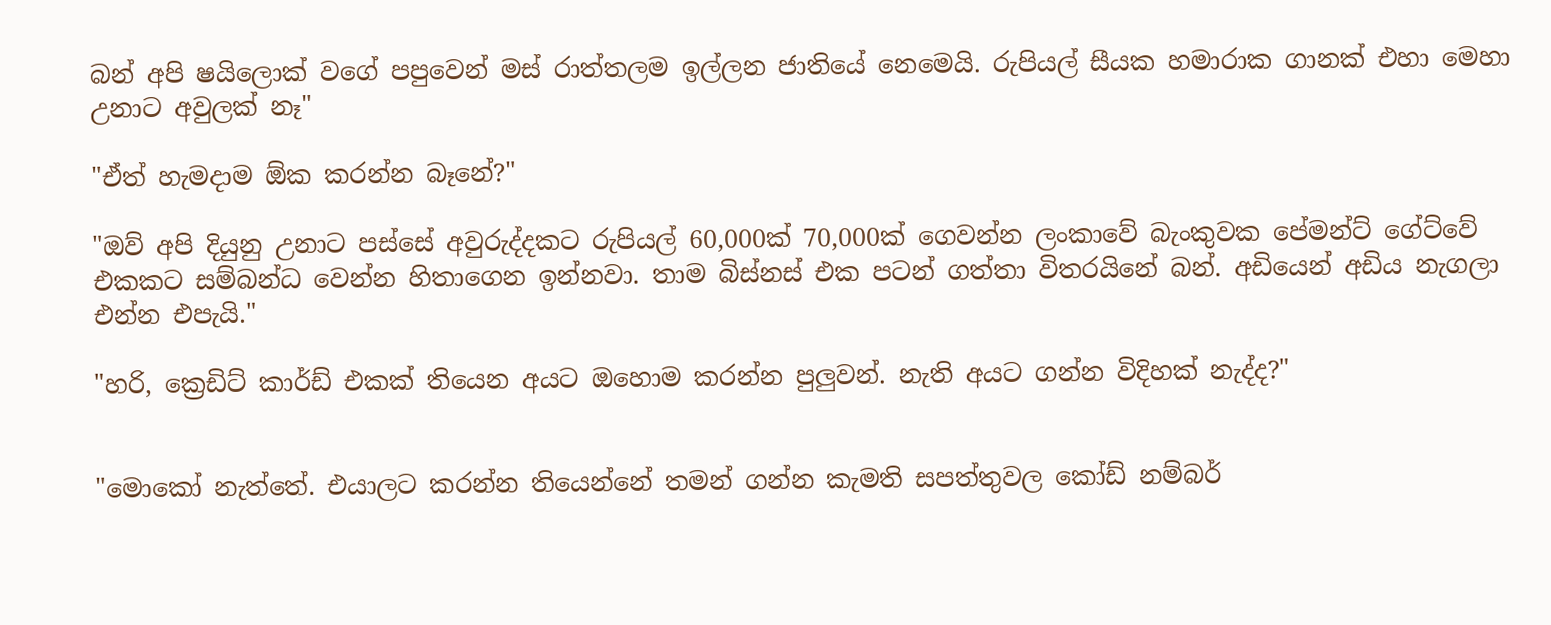බන් අපි ෂයිලොක් වගේ පපුවෙන් මස් රාත්තලම ඉල්ලන ජාතියේ නෙමෙයි. රුපියල් සීයක හමාරාක ගානක් එහා මෙහා උනාට අවුලක් නෑ"

"ඒත් හැමදාම ඕක කරන්න බෑනේ?"

"ඔව් අපි දියුනු උනාට පස්සේ අවුරුද්දකට රුපියල් 60,000ක් 70,000ක් ගෙවන්න ලංකාවේ බැංකුවක පේමන්ට් ගේට්වේ එකකට සම්බන්ධ වෙන්න හිතාගෙන ඉන්නවා. තාම බිස්නස් එක පටන් ගත්තා විතරයිනේ බන්. අඩියෙන් අඩිය නැගලා එන්න එපැයි."

"හරි, ක්‍රෙඩිට් කාර්ඩ් එකක් තියෙන අයට ඔහොම කරන්න පුලුවන්. නැති අයට ගන්න විදිහක් නැද්ද?"


"මොකෝ නැත්තේ. එයාලට කරන්න තියෙන්නේ තමන් ගන්න කැමති සපත්තුවල කෝඩ් නම්බර්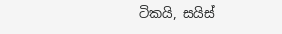ටිකයි, සයිස්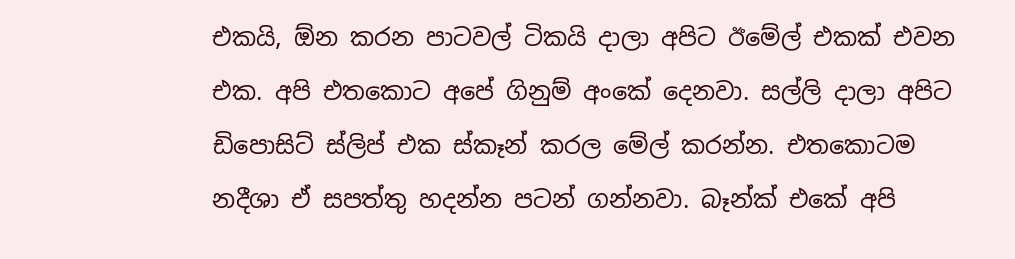එකයි, ඕන කරන පාටවල් ටිකයි දාලා අපිට ඊමේල් එකක් එවන එක. අපි එතකොට අපේ ගිනුම් අංකේ දෙනවා. සල්ලි දාලා අපිට ඩිපොසිට් ස්ලිප් එක ස්කෑන් කරල මේල් කරන්න. එතකොටම නදීශා ඒ සපත්තු හදන්න පටන් ගන්නවා. බෑන්ක් එකේ අපි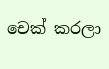චෙක් කරලා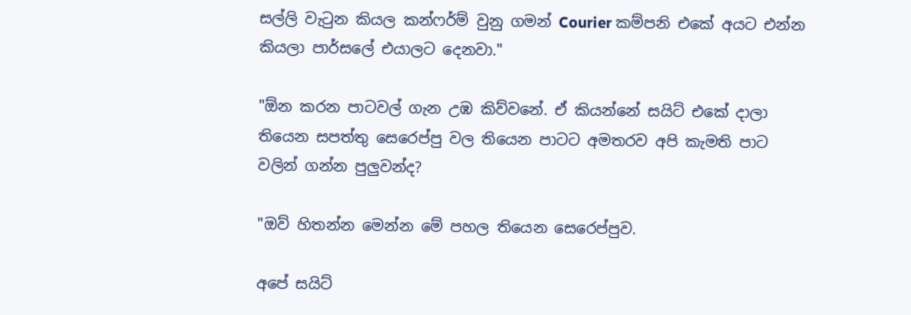සල්ලි වැටුන කියල කන්ෆර්ම් වුනු ගමන් Courier කම්පනි එකේ අයට එන්න කියලා පාර්සලේ එයාලට දෙනවා."

"ඕන කරන පාටවල් ගැන උඹ කිව්වනේ. ඒ කියන්නේ සයිට් එකේ දාලා තියෙන සපත්තු සෙරෙප්පු වල තියෙන පාටට අමතරව අපි කැමති පාට වලින් ගන්න පුලුවන්ද?

"ඔව් හිතන්න මෙන්න මේ පහල තියෙන සෙරෙප්පුව.

අපේ සයිට්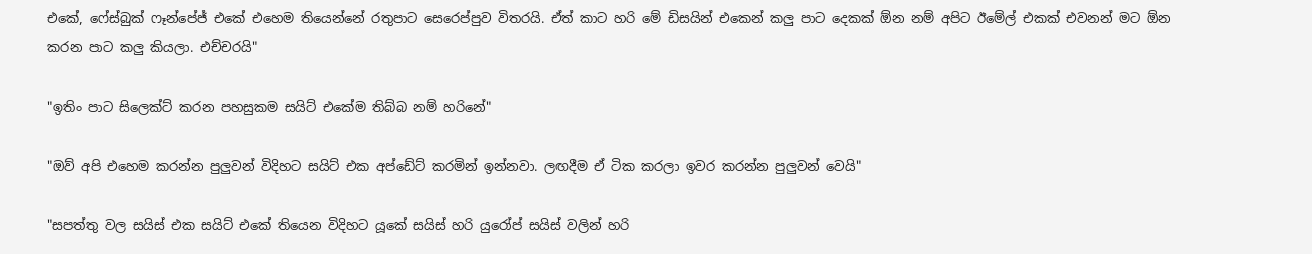එකේ, ෆේස්බුක් ෆෑන්පේජ් එකේ එහෙම තියෙන්නේ රතුපාට සෙරෙප්පුව විතරයි. ඒත් කාට හරි මේ ඩිසයින් එකෙන් කලු පාට දෙකක් ඕන නම් අපිට ඊමේල් එකක් එවනන් මට ඕන කරන පාට කලු කියලා. එච්චරයි"

"ඉතිං පාට සිලෙක්ට් කරන පහසුකම සයිට් එකේම තිබ්බ නම් හරිනේ"

"ඔව් අපි එහෙම කරන්න පුලුවන් විදිහට සයිට් එක අප්ඩේට් කරමින් ඉන්නවා. ලඟදීම ඒ ටික කරලා ඉවර කරන්න පුලුවන් වෙයි"

"සපත්තු වල සයිස් එක සයිට් එකේ තියෙන විදිහට යූකේ සයිස් හරි යුරෝප් සයිස් වලින් හරි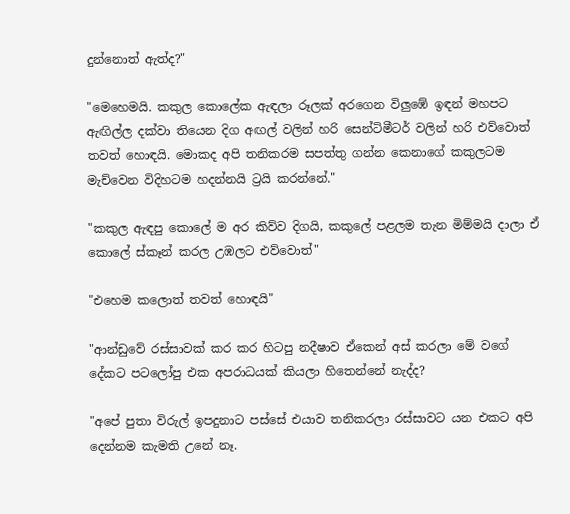දුන්නොත් ඇත්ද?"

"මෙහෙමයි. කකුල කොලේක ඇඳලා රූලක් අරගෙන විලුඹේ ඉඳන් මහපට ඇඟිල්ල දක්වා තියෙන දිග අඟල් වලින් හරි සෙන්ටිමීටර් වලින් හරි එව්වොත් තවත් හොඳයි. මොකද අපි තනිකරම සපත්තු ගන්න කෙනාගේ කකුලටම මැච්වෙන විදිහටම හදන්නයි ට්‍රයි කරන්නේ."

"කකුල ඇඳපු කොලේ ම අර කිව්ව දිගයි, කකුලේ පළලම තැන මිම්මයි දාලා ඒ කොලේ ස්කෑන් කරල උඹලට එව්වොත්"

"එහෙම කලොත් තවත් හොඳයි"

"ආන්ඩුවේ රස්සාවක් කර කර හිටපු නදීෂාව ඒකෙන් අස් කරලා මේ වගේ දේකට පටලෝපු එක අපරාධයක් කියලා හිතෙන්නේ නැද්ද?

"අපේ පුතා විරුල් ඉපදුනාට පස්සේ එයාව තනිකරලා රස්සාවට යන එකට අපි දෙන්නම කැමති උනේ නෑ.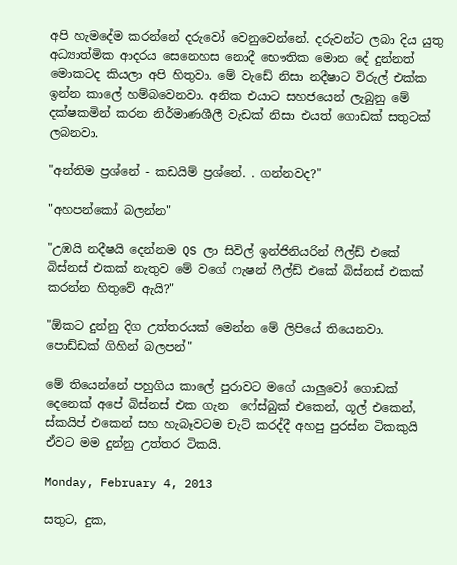අපි හැමදේම කරන්නේ දරුවෝ වෙනුවෙන්නේ. දරුවන්ට ලබා දිය යුතු අධ්‍යාත්මික ආදරය සෙනෙහස නොදී භෞතික මොන දේ දුන්නත් මොකටද කියලා අපි හිතුවා. මේ වැඩේ නිසා නදීෂාට විරුල් එක්ක ඉන්න කාලේ හම්බවෙනවා. අනික එයාට සහජයෙන් ලැබුනු මේ දක්ෂකමින් කරන නිර්මාණශීලී වැඩක් නිසා එයත් ගොඩක් සතුටක් ලබනවා.

"අන්තිම ප්‍රශ්නේ - කඩයිම් ප්‍රශ්නේ. . ගන්නවද?"

"අහපන්කෝ බලන්න"

"උඹයි නදීෂයි දෙන්නම QS ලා සිවිල් ඉන්ජිනියරින් ෆීල්ඩ් එකේ බිස්නස් එකක් නැතුව මේ වගේ ෆැෂන් ෆීල්ඩ් එකේ බිස්නස් එකක් කරන්න හිතුවේ ඇයි?"

"ඕකට දුන්නු දිග උත්තරයක් මෙන්න මේ ලිපියේ තියෙනවා. පොඩ්ඩක් ගිහින් බලපන්"

මේ තියෙන්නේ පහුගිය කාලේ පුරාවට මගේ යාලුවෝ ගොඩක් දෙනෙක් අපේ බිස්නස් එක ගැන  ෆේස්බුක් එකෙන්, ගූල් එකෙන්, ස්කයිප් එකෙන් සහ හැබෑවටම චැට් කරද්දී අහපු පුරස්න ටිකකුයි ඒවට මම දුන්නු උත්තර ටිකයි.

Monday, February 4, 2013

සතුට, දුක,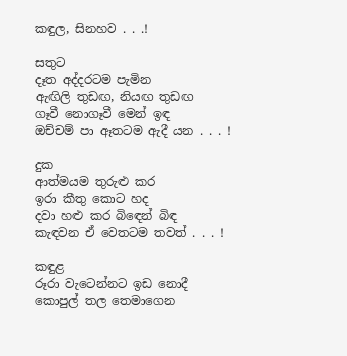කඳුල, සිනහව . . .!

සතුට
දෑත අද්දරටම පැමින
ඇඟිලි තුඩඟ, නියඟ තුඩඟ
ගෑවී නොගෑවී මෙන් ඉඳ
ඔච්චම් පා ඈතටම ඇදී යන . . . !

දුක
ආත්මයම තුරුළු කර
ඉරා කීතු කොට හද
දවා හළු කර බිඳෙන් බිඳ
කැඳවන ඒ වෙතටම තවත් . . . !

කඳුළ
රූරා වැටෙන්නට ඉඩ නොදී
කොපුල් තල තෙමාගෙන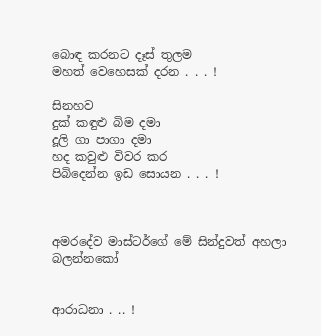බොඳ කරනට දෑස් තුලම
මහත් වෙහෙසක් දරන . . . !

සිනහව
දුක් කඳුළු බිම දමා
දූලි ගා පාගා දමා
හද කවුළු විවර කර
පිබිදෙන්න ඉඩ සොයන . . . !



අමරදේව මාස්ටර්ගේ මේ සින්දුවත් අහලා බලන්නකෝ


ආරාධනා . .. !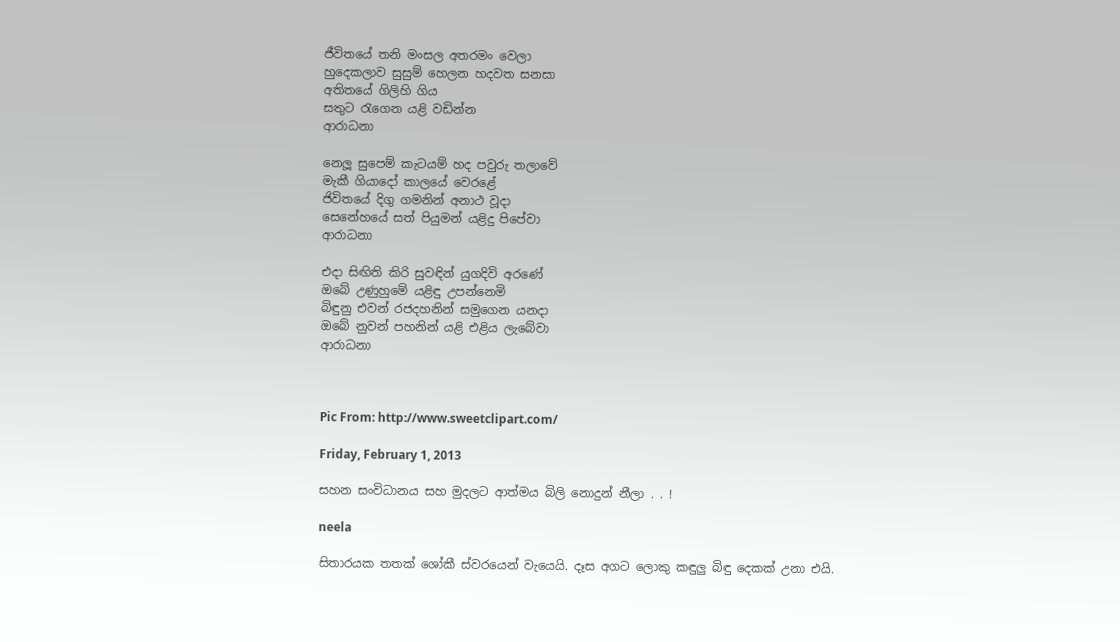ජීවිතයේ තනි මංසල අතරමං වෙලා
හුදෙකලාව සුසුම් හෙලන හදවත සනසා
අතිතයේ ගිලිහි ගිය
සතුට රැගෙන යළි වඩින්න
ආරාධනා

නෙලූ සුපෙම් කැටයම් හද පවුරු තලාවේ
මැකී ගියාදෝ කාලයේ වෙරළේ
ජිවිතයේ දිගු ගමනින් අනාථ වූදා
සෙනේහයේ සත් පියුමන් යළිදු පිපේවා
ආරාධනා

එදා සිඟිති කිරි සුවඳින් යුගදිවි අරණේ
ඔබේ උණුහුමේ යළිඳු උපන්නෙමි
බිඳුනු එවන් රජදහනින් සමුගෙන යනදා
ඔබේ නුවන් පහනින් යළි එළිය ලැබේවා
ආරාධනා



Pic From: http://www.sweetclipart.com/

Friday, February 1, 2013

සහන සංවිධානය සහ මුදලට ආත්මය බිලි නොදුන් නීලා . . !

neela

සිතාරයක තතක් ශෝකී ස්වරයෙන් වැයෙයි. දෑස අගට ලොකු කඳුලු බිඳු දෙකක් උනා එයි.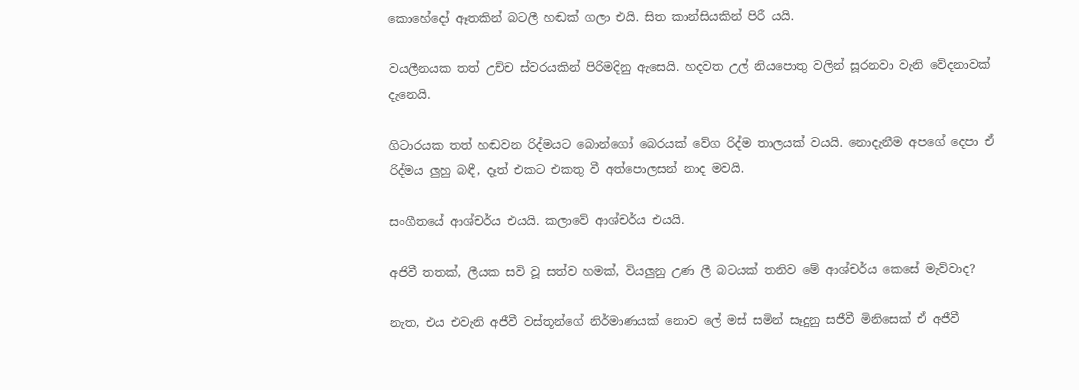කොහේදෝ ඈතකින් බටලී හඬක් ගලා එයි. සිත කාන්සියකින් පිරී යයි.

වයලීනයක තත් උච්ච ස්වරයකින් පිරිමදිනු ඇසෙයි. හදවත උල් නියපොතු වලින් සූරනවා වැනි වේදනාවක් දැනෙයි.

ගිටාරයක තත් හඬවන රිද්මයට බොන්ගෝ බෙරයක් වේග රිද්ම තාලයක් වයයි. නොදැනීම අපගේ දෙපා ඒ රිද්මය ලුහු බඳී, දෑත් එකට එකතු වී අත්පොලසන් නාද මවයි.

සංගීතයේ ආශ්චර්ය එයයි. කලාවේ ආශ්චර්ය එයයි.

අජිවී තතක්, ලීයක සවි වූ සත්ව හමක්, වියලුනු උණ ලී බටයක් තනිව මේ ආශ්චර්ය කෙසේ මැව්වාද?

නැත, එය එවැනි අජීවී වස්තූන්ගේ නිර්මාණයක් නොව ලේ මස් සමින් සෑදුනු සජීවී මිනිසෙක් ඒ අජීවී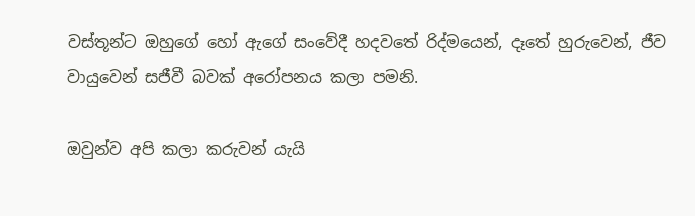වස්තූන්ට ඔහුගේ හෝ ඇගේ සංවේදී හදවතේ රිද්මයෙන්, දෑතේ හුරුවෙන්, ජීව වායුවෙන් සජීවී බවක් අරෝපනය කලා පමනි.

ඔවුන්ව අපි කලා කරුවන් යැයි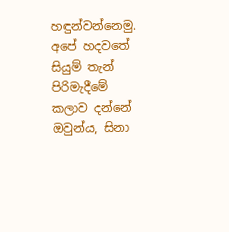හඳුන්වන්නෙමු. අපේ හදවතේ සියුම් තැන් පිරිමැදීමේ කලාව දන්නේ ඔවුන්ය, සිනා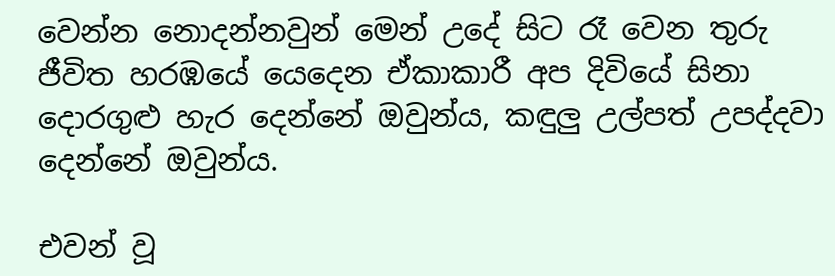වෙන්න නොදන්නවුන් මෙන් උදේ සිට රෑ වෙන තුරු ජීවිත හරඹයේ යෙදෙන ඒකාකාරී අප දිවියේ සිනා දොරගුළු හැර දෙන්නේ ඔවුන්ය, කඳුලු උල්පත් උපද්දවා දෙන්නේ ඔවුන්ය.

එවන් වූ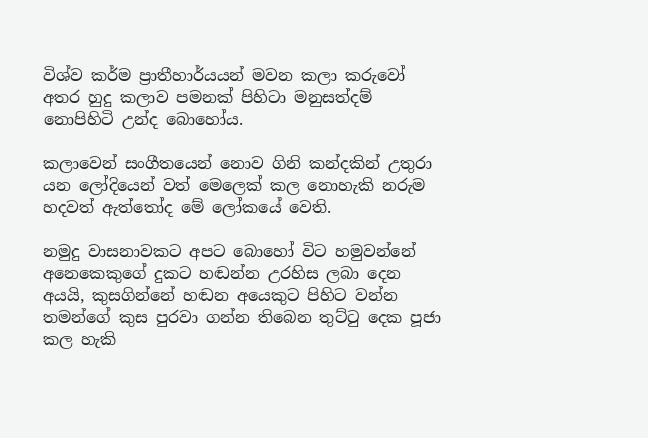විශ්ව කර්ම ප්‍රාතීහාර්යයන් මවන කලා කරුවෝ අතර හුදු කලාව පමනක් පිහිටා මනුසත්දම් නොපිහිටි උන්ද බොහෝය.

කලාවෙන් සංගීතයෙන් නොව ගිනි කන්දකින් උතුරා යන ලෝදියෙන් වත් මෙලෙක් කල නොහැකි නරුම හදවත් ඇත්තෝද මේ ලෝකයේ වෙති.

නමුදු වාසනාවකට අපට බොහෝ විට හමුවන්නේ අනෙකෙකුගේ දුකට හඬන්න උරහිස ලබා දෙන අයයි, කුසගින්නේ හඬන අයෙකුට පිහිට වන්න තමන්ගේ කුස පුරවා ගන්න තිබෙන තුට්ටු දෙක පූජා කල හැකි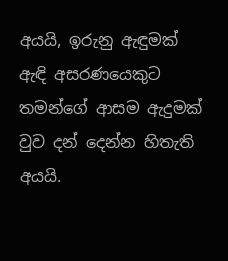අයයි, ඉරුනු ඇඳුමක් ඇඳි අසරණයෙකුට තමන්ගේ ආසම ඇදුමක් වුව දන් දෙන්න හිතැති අයයි.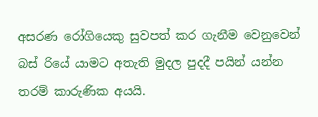අසරණ රෝගියෙකු සුවපත් කර ගැනීම වෙනුවෙන් බස් රියේ යාමට අතැති මුදල පුදදී පයින් යන්න තරම් කාරුණික අයයි.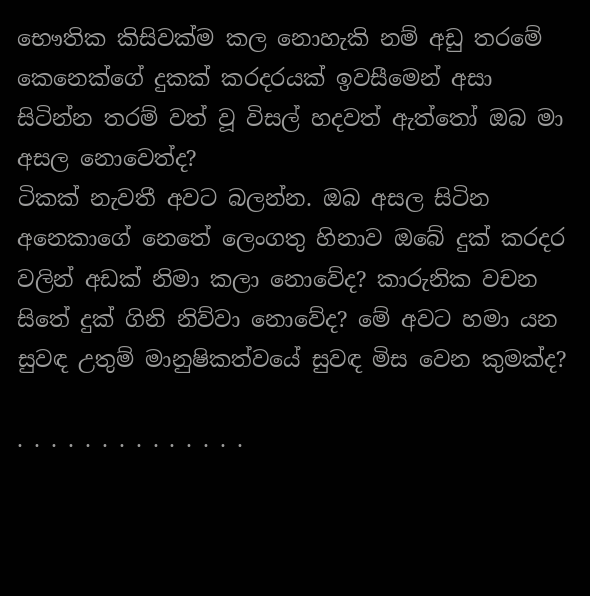භෞතික කිසිවක්ම කල නොහැකි නම් අඩු තරමේ කෙනෙක්ගේ දුකක් කරදරයක් ඉවසීමෙන් අසා සිටින්න තරම් වත් වූ විසල් හදවත් ඇත්තෝ ඔබ මා අසල නොවෙත්ද?
ටිකක් නැවතී අවට බලන්න. ඔබ අසල සිටින අනෙකාගේ නෙතේ ලෙංගතු හිනාව ඔබේ දුක් කරදර වලින් අඩක් නිමා කලා නොවේද? කාරුනික වචන සිතේ දුක් ගිනි නිව්වා නොවේද? මේ අවට හමා යන සුවඳ උතුම් මානුෂිකත්වයේ සුවඳ මිස වෙන කුමක්ද?

. . . . . . . . . . . . . .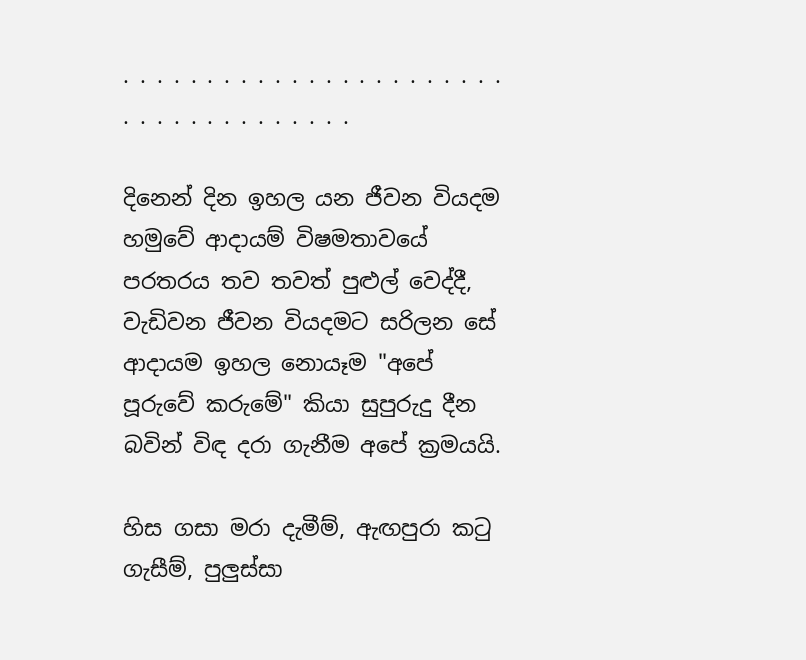. . . . . . . . . . . . . . . . . . . . . . . . . . . . . . . . . . . . .

දිනෙන් දින ඉහල යන ජීවන වියදම හමුවේ ආදායම් විෂමතාවයේ පරතරය තව තවත් පුළුල් වෙද්දී, වැඩිවන ජීවන වියදමට සරිලන සේ ආදායම ඉහල නොයෑම "අපේ පූරුවේ කරුමේ" කියා සුපුරුදු දීන බවින් විඳ දරා ගැනීම අපේ ක්‍රමයයි.

හිස ගසා මරා දැමීම්, ඇඟපුරා කටු ගැසීම්, පුලුස්සා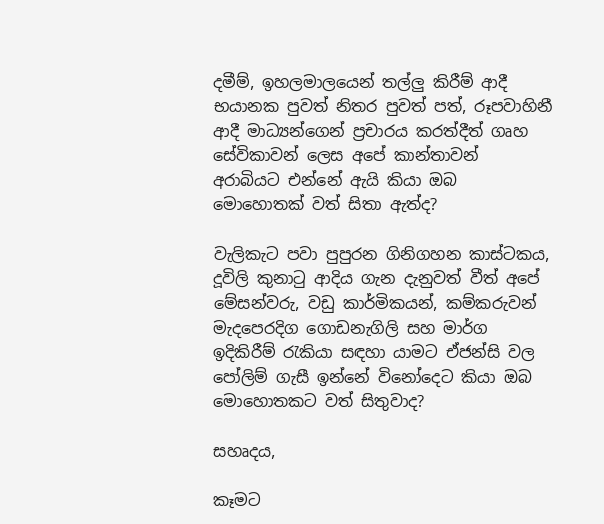දමීම්, ඉහලමාලයෙන් තල්ලු කිරීම් ආදී භයානක පුවත් නිතර පුවත් පත්, රූපවාහිනී ආදී මාධ්‍යන්ගෙන් ප්‍රචාරය කරත්දීත් ගෘහ සේවිකාවන් ලෙස අපේ කාන්තාවන් අරාබියට එන්නේ ඇයි කියා ඔබ මොහොතක් වත් සිතා ඇත්ද?

වැලිකැට පවා පුපුරන ගිනිගහන කාස්ටකය, දූවිලි කුනාටු ආදිය ගැන දැනුවත් වීත් අපේ මේසන්වරු, වඩු කාර්මිකයන්, කම්කරුවන් මැදපෙරදිග ගොඩනැගිලි සහ මාර්ග ඉදිකිරීම් රැකියා සඳහා යාමට ඒජන්සි වල පෝලිම් ගැසී ඉන්නේ විනෝදෙට කියා ඔබ මොහොතකට වත් සිතුවාද?

සහෘදය,

කෑමට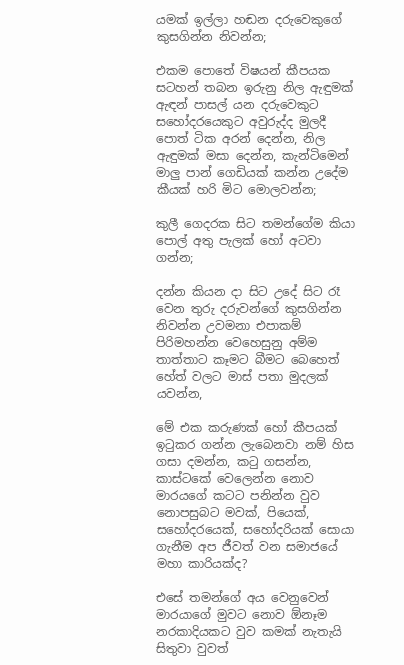යමක් ඉල්ලා හඬන දරුවෙකුගේ කුසගින්න නිවන්න;

එකම පොතේ විෂයන් කීපයක සටහන් තබන ඉරුනු නිල ඇඳුමක් ඇඳන් පාසල් යන දරුවෙකුට සහෝදරයෙකුට අවුරුද්ද මුලදී පොත් ටික අරන් දෙන්න, නිල ඇඳුමක් මසා දෙන්න, කැන්ටිමෙන් මාලු පාන් ගෙඩියක් කන්න උදේම කීයක් හරි මිට මොලවන්න;

කුලී ගෙදරක සිට තමන්ගේම කියා පොල් අතු පැලක් හෝ අටවා ගන්න;

දන්න කියන දා සිට උදේ සිට රෑ වෙන තුරු දරුවන්ගේ කුසගින්න නිවන්න උවමනා එපාකම් පිරිමහන්න වෙහෙසුනු අම්ම තාත්තාට කෑමට බීමට බෙහෙත් හේත් වලට මාස් පතා මුදලක් යවන්න,

මේ එක කරුණක් හෝ කීපයක් ඉටුකර ගන්න ලැබෙනවා නම් හිස ගසා දමන්න, කටු ගසන්න, කාස්ටකේ වෙලෙන්න නොව මාරයගේ කටට පනින්න වුව නොපසුබට මවක්, පියෙක්, සහෝදරයෙක්, සහෝදරියක් සොයා ගැනීම අප ජීවත් වන සමාජයේ මහා කාරියක්ද?

එසේ තමන්ගේ අය වෙනුවෙන් මාරයාගේ මුවට නොව ඕනෑම නරකාදියකට වුව කමක් නැතැයි සිතුවා වුවත්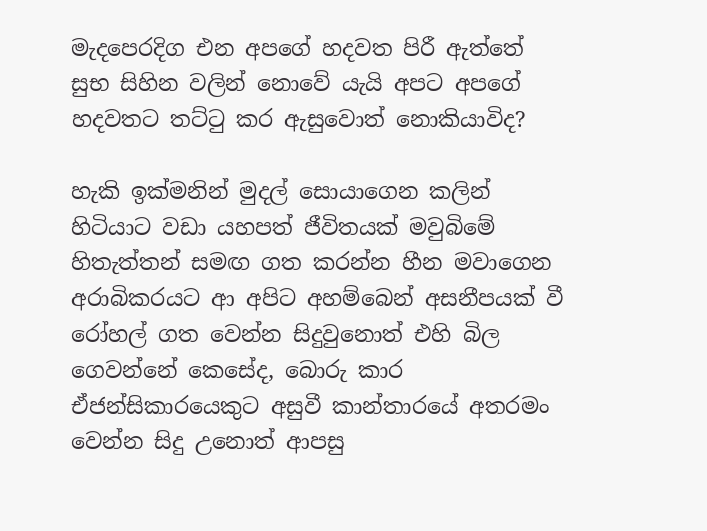මැදපෙරදිග එන අපගේ හදවත පිරී ඇත්තේ සුභ සිහින වලින් නොවේ යැයි අපට අපගේ හදවතට තට්ටු කර ඇසුවොත් නොකියාවිද?

හැකි ඉක්මනින් මුදල් සොයාගෙන කලින් හිටියාට වඩා යහපත් ජීවිතයක් මවුබිමේ හිතැත්තන් සමඟ ගත කරන්න හීන මවාගෙන අරාබිකරයට ආ අපිට අහම්බෙන් අසනීපයක් වී රෝහල් ගත වෙන්න සිදුවුනොත් එහි බිල ගෙවන්නේ කෙසේද, බොරු කාර ඒජන්සිකාරයෙකුට අසුවී කාන්තාරයේ අතරමං වෙන්න සිදු උනොත් ආපසු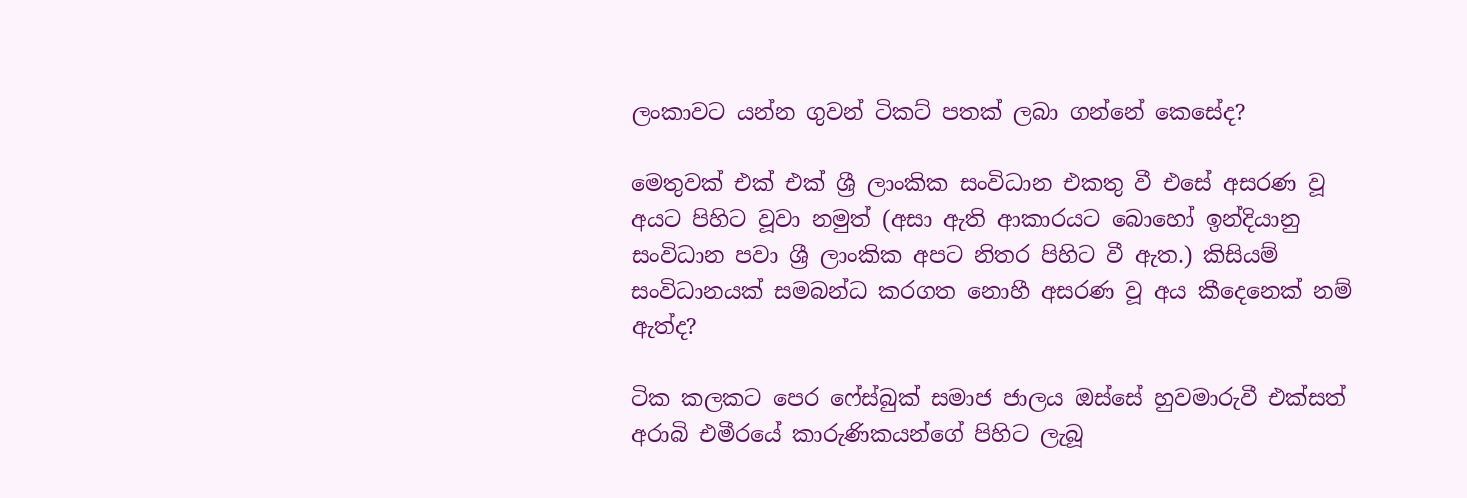ලංකාවට යන්න ගුවන් ටිකට් පතක් ලබා ගන්නේ කෙසේද?

මෙතුවක් එක් එක් ශ්‍රී ලාංකික සංවිධාන එකතු වී එසේ අසරණ වූ අයට පිහිට වූවා නමුත් (අසා ඇති ආකාරයට බොහෝ ඉන්දියානු සංවිධාන පවා ශ්‍රී ලාංකික අපට නිතර පිහිට වී ඇත.) කිසියම් සංවිධානයක් සමබන්ධ කරගත නොහී අසරණ වූ අය කීදෙනෙක් නම් ඇත්ද?

ටික කලකට පෙර ෆේස්බුක් සමාජ ජාලය ඔස්සේ හුවමාරුවී එක්සත් අරාබි එමීරයේ කාරුණිකයන්ගේ පිහිට ලැබූ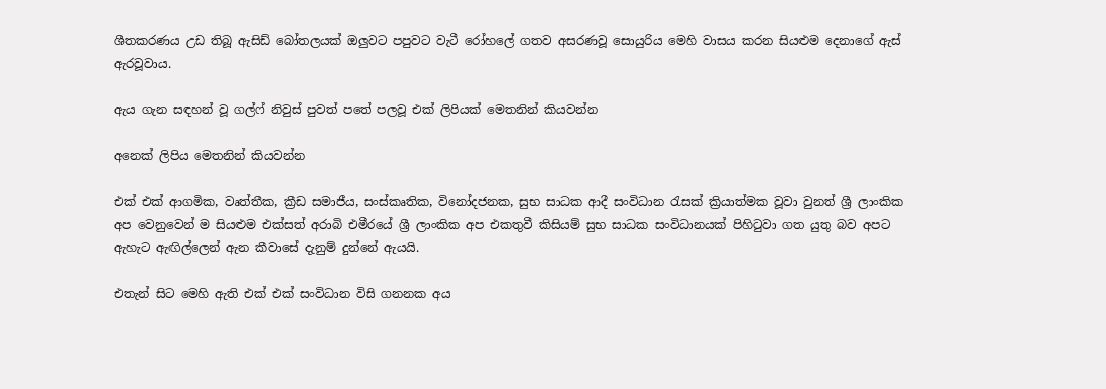ශීතකරණය උඩ තිබූ ඇසිඩ් බෝතලයක් ඔලුවට පපුවට වැටී රෝහලේ ගතව අසරණවූ සොයුරිය මෙහි වාසය කරන සියළුම දෙනාගේ ඇස් ඇරවූවාය.

ඇය ගැන සඳහන් වූ ගල්ෆ් නිවුස් පුවත් පතේ පලවූ එක් ලිපියක් මෙතනින් කියවන්න

අනෙක් ලිපිය මෙතනින් කියවන්න

එක් එක් ආගමික, වෘත්තීක, ක්‍රීඩ සමාජීය, සංස්කෘතික, විනෝදජනක, සුභ සාධක ආදී සංවිධාන රැසක් ක්‍රියාත්මක වූවා වුනත් ශ්‍රී ලාංකික අප වෙනුවෙන් ම සියළුම එක්සත් අරාබි එමීරයේ ශ්‍රී ලාංකික අප එකතුවී කිසියම් සුභ සාධක සංවිධානයක් පිහිටුවා ගත යුතු බව අපට ඇහැට ඇඟිල්ලෙන් ඇන කීවාසේ දැනුම් දුන්නේ ඇයයි.

එතැන් සිට මෙහි ඇති එක් එක් සංවිධාන විසි ගනනක අය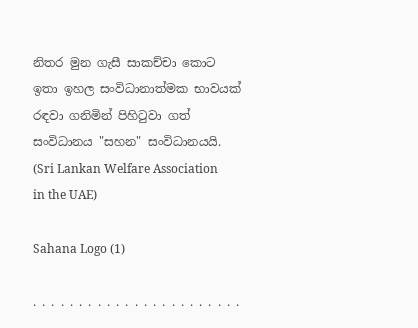නිතර මුන ගැසී සාකච්චා කොට ඉතා ඉහල සංවිධානාත්මක භාවයක් රඳවා ගනිමින් පිහිටුවා ගත් සංවිධානය "සහන" සංවිධානයයි. (Sri Lankan Welfare Association in the UAE)

Sahana Logo (1)

. . . . . . . . . . . . . . . . . . . . . . .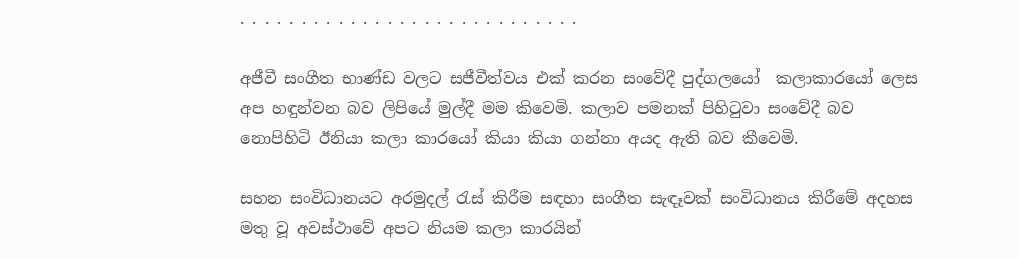. . . . . . . . . . . . . . . . . . . . . . . . . . . .

අජීවී සංගීත භාණ්ඩ වලට සජීවීත්වය එක් කරන සංවේදී පුද්ගලයෝ  කලාකාරයෝ ලෙස අප හඳුන්වන බව ලිපියේ මුල්දී මම කිවෙමි. කලාව පමනක් පිහිටුවා සංවේදී බව නොපිහිටි ඊනියා කලා කාරයෝ කියා කියා ගන්නා අයද ඇති බව කීවෙමි.

සහන සංවිධානයට අරමුදල් රැස් කිරීම සඳහා සංගීත සැඳෑවක් සංවිධානය කිරීමේ අදහස මතු වූ අවස්ථාවේ අපට නියම කලා කාරයින්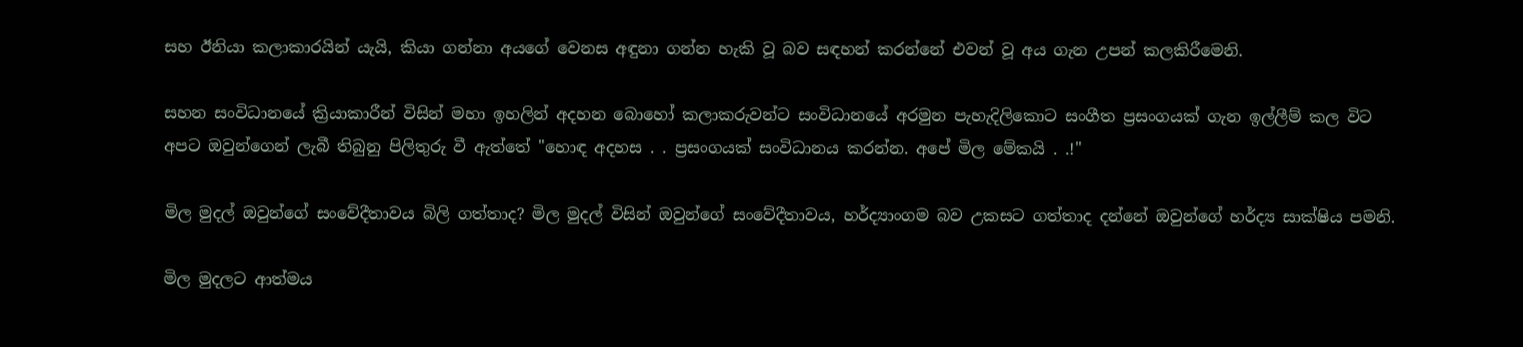සහ ඊනියා කලාකාරයින් යැයි, කියා ගන්නා අයගේ වෙනස අඳුනා ගන්න හැකි වූ බව සඳහන් කරන්නේ එවන් වූ අය ගැන උපන් කලකිරීමෙනි.

සහන සංවිධානයේ ක්‍රියාකාරීන් විසින් මහා ඉහලින් අදහන බොහෝ කලාකරුවන්ට සංවිධානයේ අරමුන පැහැදිලිකොට සංගීත ප්‍රසංගයක් ගැන ඉල්ලීම් කල විට අපට ඔවුන්ගෙන් ලැබී තිබුනු පිලිතුරු වී ඇත්තේ "හොඳ අදහස . . ප්‍රසංගයක් සංවිධානය කරන්න. අපේ මිල මේකයි . .!"

මිල මුදල් ඔවුන්ගේ සංවේදීතාවය බිලි ගත්තාද? මිල මුදල් විසින් ඔවුන්ගේ සංවේදීතාවය, හර්ද්‍යාංගම බව උකසට ගත්තාද දන්නේ ඔවුන්ගේ හර්ද්‍ය සාක්ෂිය පමනි.

මිල මුදලට ආත්මය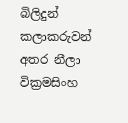බිලිදුන් කලාකරුවන් අතර නීලා වික්‍රමසිංහ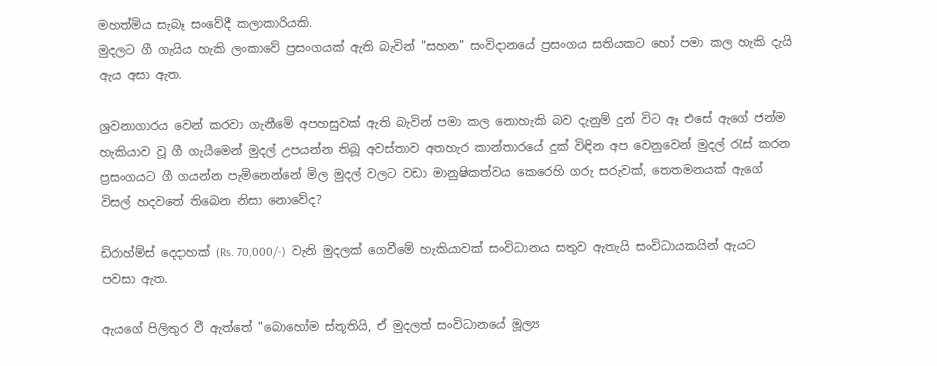මහත්මිය සැබෑ සංවේදී කලාකාරියකි.
මුදලට ගී ගැයිය හැකි ලංකාවේ ප්‍රසංගයක් ඇති බැවින් "සහන" සංවිදානයේ ප්‍රසංගය සතියකට හෝ පමා කල හැකි දැයි ඇය අසා ඇත.

ශ්‍රවනාගාරය වෙන් කරවා ගැනීමේ අපහසුවක් ඇති බැවින් පමා කල නොහැකි බව දැනුම් දුන් විට ඈ එසේ ඇගේ ජන්ම හැකියාව වූ ගී ගැයීමෙන් මුදල් උපයන්න තිබූ අවස්තාව අතහැර කාන්තාරයේ දුක් විඳින අප වෙනුවෙන් මුදල් රැස් කරන ප්‍රසංගයට ගී ගයන්න පැමිනෙන්නේ මිල මුදල් වලට වඩා මානුෂිකත්වය කෙරෙහි ගරු සරුවක්, තෙතමනයක් ඇගේ විසල් හදවතේ තිබෙන නිසා නොවේද?

ඩිරාහ්ම්ස් දෙදාහක් (Rs. 70,000/-)  වැනි මුදලක් ගෙවීමේ හැකියාවක් සංවිධානය සතුව ඇතැයි සංවිධායකයින් ඇයට පවසා ඇත.

ඇයගේ පිලිතුර වී ඇත්තේ "බොහෝම ස්තූතියි, ඒ මුදලත් සංවිධානයේ මූල්‍ය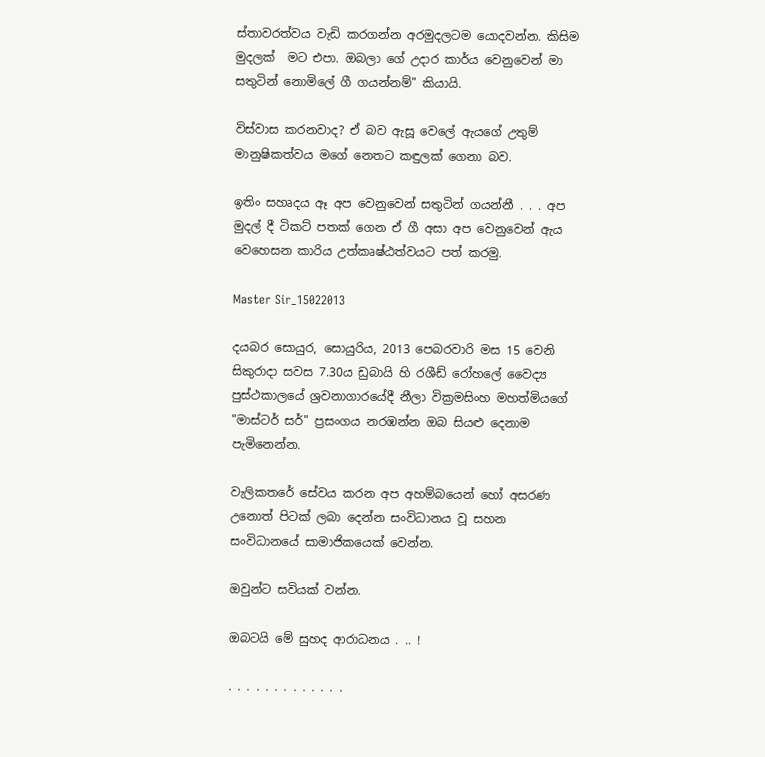ස්තාවරත්වය වැඩි කරගන්න අරමුදලටම යොදවන්න. කිසිම මුදලක්  මට එපා. ඔබලා ගේ උදාර කාර්ය වෙනුවෙන් මා සතුටින් නොමිලේ ගී ගයන්නම්" කියායි.

විස්වාස කරනවාද? ඒ බව ඇසූ වෙලේ ඇයගේ උතුම් මානුෂිකත්වය මගේ නෙතට කඳුලක් ගෙනා බව.

ඉතිං සහෘදය ඈ අප වෙනුවෙන් සතුටින් ගයන්නී . . . අප මුදල් දී ටිකට් පතක් ගෙන ඒ ගී අසා අප වෙනුවෙන් ඇය වෙහෙසන කාරිය උත්කෘෂ්ඨත්වයට පත් කරමු.

Master Sir_15022013

දයබර සොයුර, සොයුරිය, 2013 පෙබරවාරි මස 15 වෙනි සිකුරාදා සවස 7.30ය ඩුබායි හි රශීඩ් රෝහලේ වෛද්‍ය පුස්ථකාලයේ ශ්‍රවනාගාරයේදී නීලා වික්‍රමසිංහ මහත්මියගේ "මාස්ටර් සර්" ප්‍රසංගය නරඹන්න ඔබ සියළු දෙනාම පැමිනෙන්න.

වැලිකතරේ සේවය කරන අප අහම්බයෙන් හෝ අසරණ උනොත් පිටක් ලබා දෙන්න සංවිධානය වූ සහන සංවිධානයේ සාමාජිකයෙක් වෙන්න.

ඔවුන්ට සවියක් වන්න.

ඔබටයි මේ සුහද ආරාධනය . .. !

. . . . . . . . . . . . .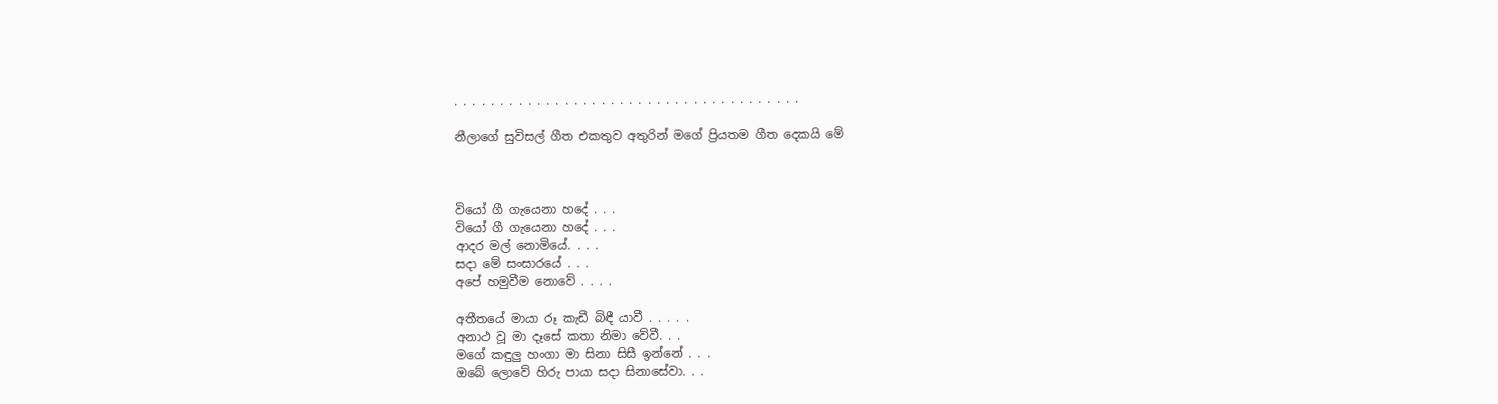. . . . . . . . . . . . . . . . . . . . . . . . . . . . . . . . . . . . . .

නීලාගේ සුවිසල් ගීත එකතුව අතුරින් මගේ ප්‍රියතම ගීත දෙකයි මේ



වියෝ ගී ගැයෙනා හදේ . . .
වියෝ ගී ගැයෙනා හදේ . . .
ආදර මල් නොමියේ. . . .
සදා මේ සංසාරයේ . . .
අපේ හමුවීම නොවේ . . . .

අතීතයේ මායා රූ කැඩී බිඳී යාවී . . . . .
අනාථ වූ මා දෑසේ කතා නිමා වේවී. . .
මගේ කඳුලු හංගා මා සිනා සිසී ඉන්නේ . . .
ඔබේ ලොවේ හිරු පායා සදා සිනාසේවා. . .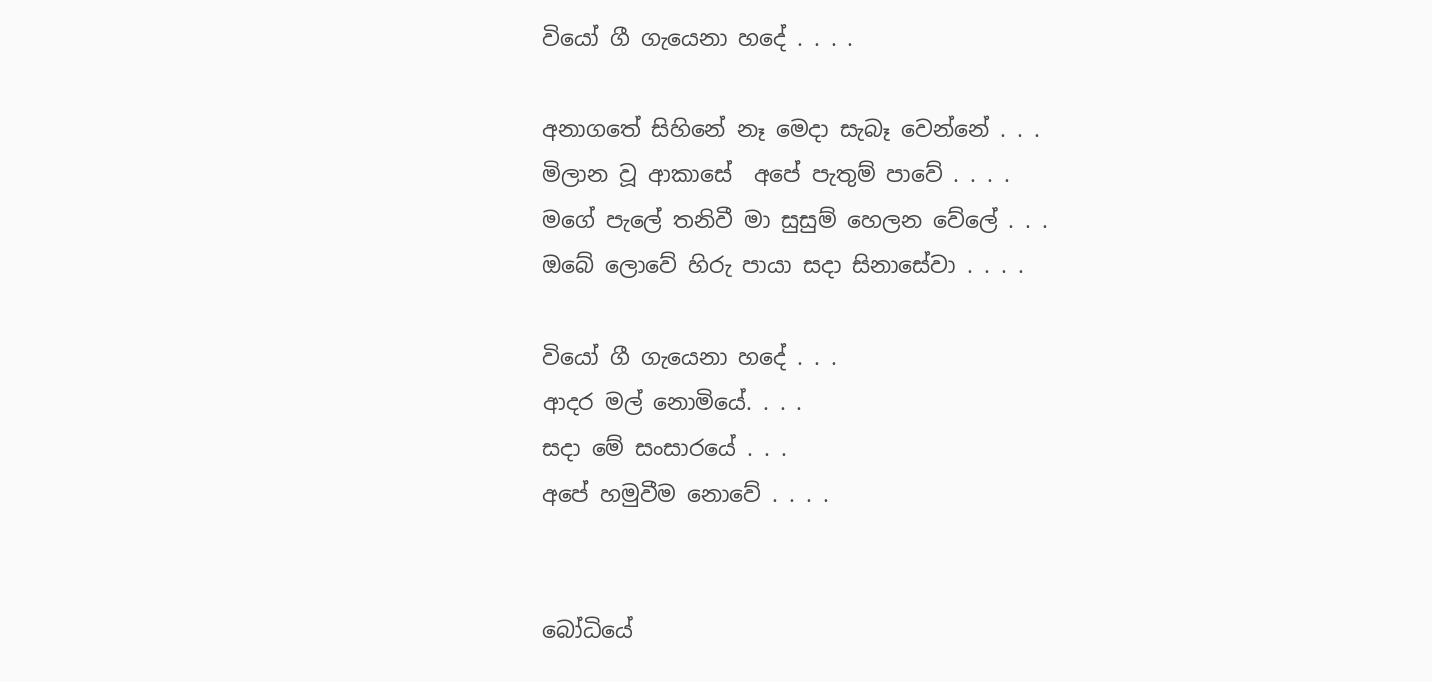වියෝ ගී ගැයෙනා හදේ . . . .

අනාගතේ සිහිනේ නෑ මෙදා සැබෑ වෙන්නේ . . .
මිලාන වූ ආකාසේ  අපේ පැතුම් පාවේ . . . .
මගේ පැලේ තනිවී මා සුසුම් හෙලන වේලේ . . .
ඔබේ ලොවේ හිරු පායා සදා සිනාසේවා . . . .

වියෝ ගී ගැයෙනා හදේ . . .
ආදර මල් නොමියේ. . . .
සදා මේ සංසාරයේ . . .
අපේ හමුවීම නොවේ . . . .


බෝධියේ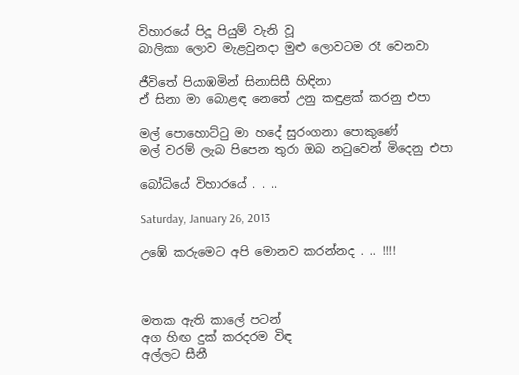විහාරයේ පිදූ පියුම් වැනි වූ
බාලිකා ලොව මැළවුනදා මුළු ලොවටම රෑ වෙනවා

ජීවිතේ පියාඹමින් සිනාසිසී හිඳිනා
ඒ සිනා මා බොළඳ නෙතේ උනු කඳුළක් කරනු එපා

මල් පොහොට්ටු මා හදේ සුරංගනා පොකුණේ
මල් වරම් ලැබ පිපෙන තුරා ඔබ නටුවෙන් මිදෙනු එපා

බෝධියේ විහාරයේ . . ..

Saturday, January 26, 2013

උඹේ කරුමෙට අපි මොනව කරන්නද . .. !!!!



මතක ඇති කාලේ පටන්
අග හිඟ දුක් කරදරම විඳ
අල්ලට සීනී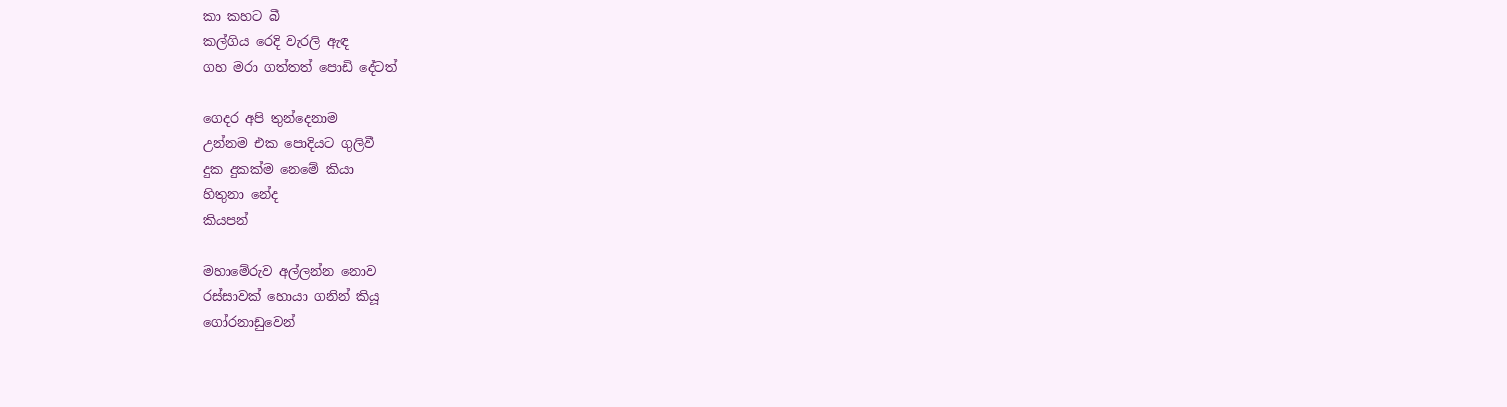කා කහට බී
කල්ගිය රෙදි වැරලි ඇඳ
ගහ මරා ගත්තත් පොඩි දේටත්

ගෙදර අපි තුන්දෙනාම
උන්නම එක පොදියට ගුලිවී
දුක දුකක්ම නෙමේ කියා
හිතුනා නේද
කියපන්

මහාමේරුව අල්ලන්න නොව
රස්සාවක් හොයා ගනින් කියූ
ගෝරනාඩුවෙන්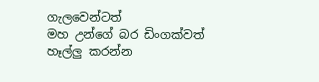ගැලවෙන්ටත්
මහ උන්ගේ බර ඩිංගක්වත්
හෑල්ලු කරන්න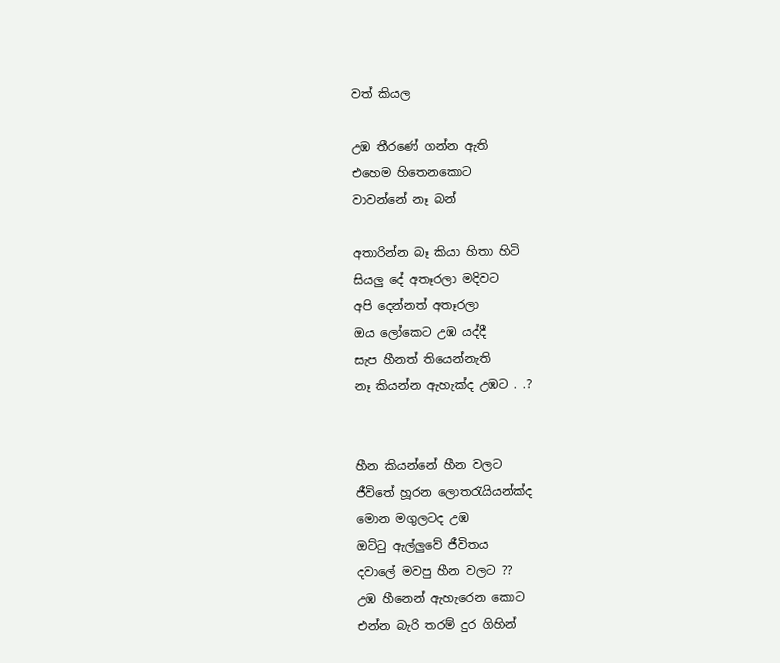වත් කියල

උඹ තීරණේ ගන්න ඇති
එහෙම හිතෙනකොට
වාවන්නේ නෑ බන්

අතාරින්න බෑ කියා හිතා හිටි
සියලු දේ අතෑරලා මදිවට
අපි දෙන්නත් අතෑරලා
ඔය ලෝකෙට උඹ යද්දී
සැප හීනත් තියෙන්නැති
නෑ කියන්න ඇහැක්ද උඹට . .?


හීන කියන්නේ හීන වලට
ජීවිතේ හූරන ලොතරැයියන්ක්ද
මොන මගුලටද උඹ
ඔට්ටු ඇල්ලුවේ ජීවිතය
දවාලේ මවපු හීන වලට ??
උඹ හීනෙන් ඇහැරෙන කොට
එන්න බැරි තරම් දුර ගිහින්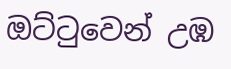ඔට්ටුවෙන් උඹ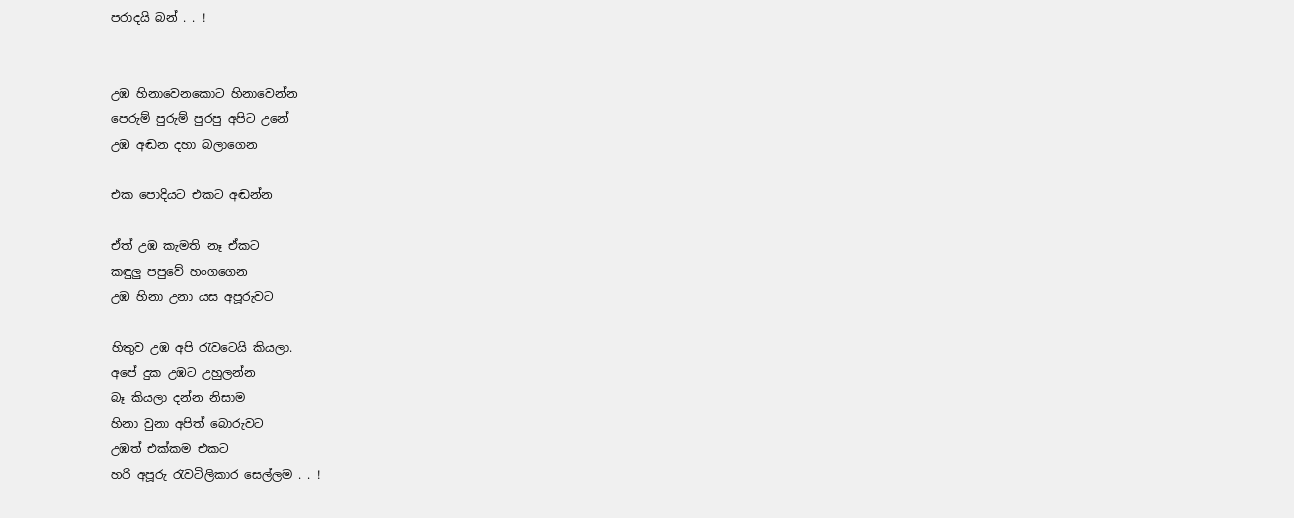පරාදයි බන් . . !


උඹ හිනාවෙනකොට හිනාවෙන්න
පෙරුම් පුරුම් පුරපු අපිට උනේ
උඹ අඬන දහා බලාගෙන

එක පොදියට එකට අඬන්න

ඒත් උඹ කැමති නෑ ඒකට
කඳුලු පපුවේ හංගගෙන
උඹ හිනා උනා යස අපූරුවට

හිතුව උඹ අපි රැවටෙයි කියලා.
අපේ දුක උඹට උහුලන්න
බෑ කියලා දන්න නිසාම
හිනා වුනා අපිත් බොරුවට
උඹත් එක්කම එකට
හරි අපූරු රැවටිලිකාර සෙල්ලම . . !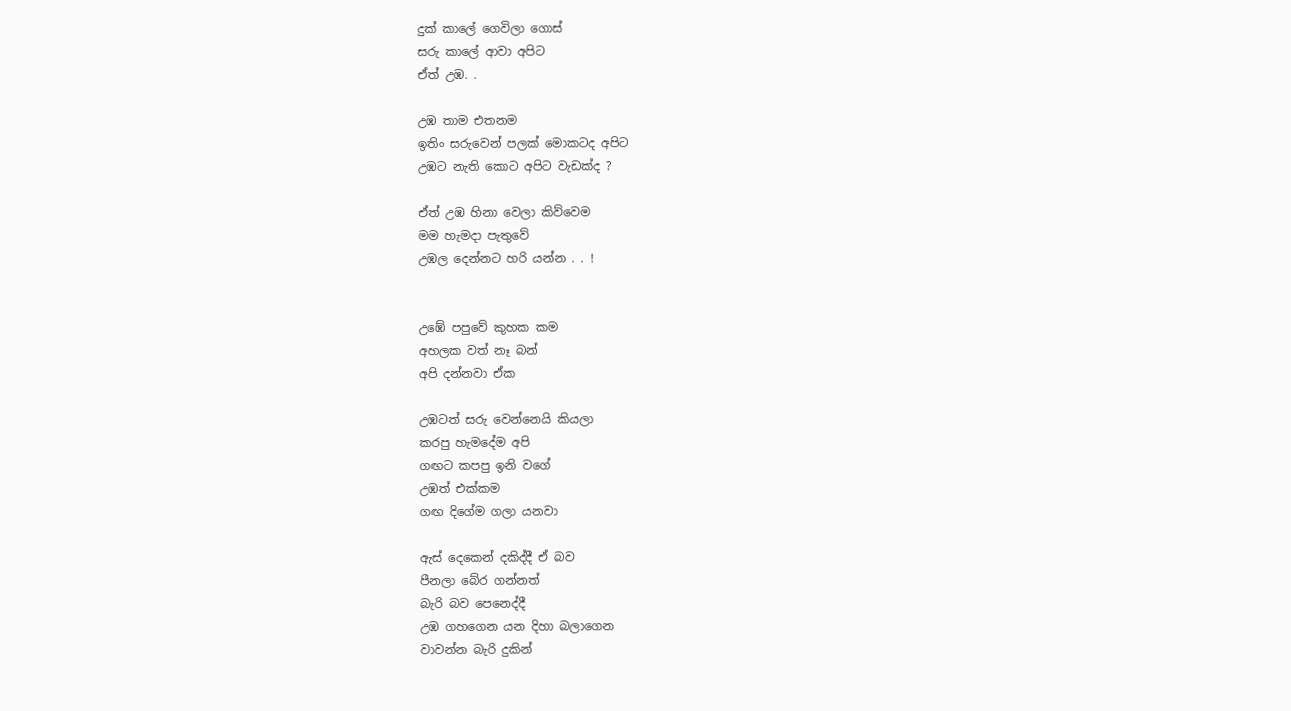දුක් කාලේ ගෙවිලා ගොස්
සරු කාලේ ආවා අපිට
ඒත් උඹ. .

උඹ තාම එතනම
ඉතිං සරුවෙන් පලක් මොකටද අපිට
උඹට නැති කොට අපිට වැඩක්ද ?

ඒත් උඹ හිනා වෙලා කිව්වෙම
මම හැමදා පැතුවේ
උඹල දෙන්නට හරි යන්න . . !


උඹේ පපුවේ කුහක කම
අහලක වත් නෑ බන්
අපි දන්නවා ඒක

උඹටත් සරු වෙන්නෙයි කියලා
කරපු හැමදේම අපි
ගඟට කපපු ඉනි වගේ
උඹත් එක්කම
ගඟ දිගේම ගලා යනවා

ඇස් දෙකෙන් දකිද්දී ඒ බව
පීනලා බේර ගන්නත්
බැරි බව පෙනෙද්දී
උඹ ගහගෙන යන දිහා බලාගෙන
වාවන්න බැරි දුකින්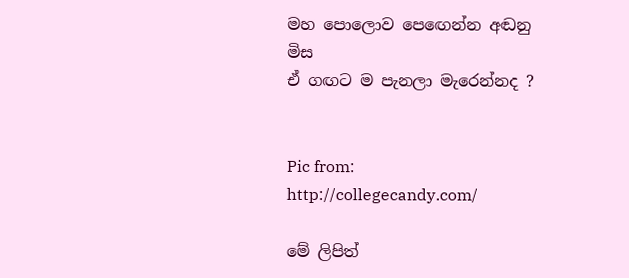මහ පොලොව පෙඟෙන්න අඬනු මිස
ඒ ගඟට ම පැනලා මැරෙන්නද ?


Pic from: http://collegecandy.com/

මේ ලිපිත්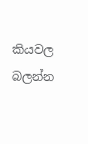කියවල බලන්න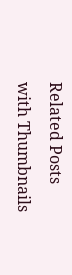Related Posts with Thumbnails